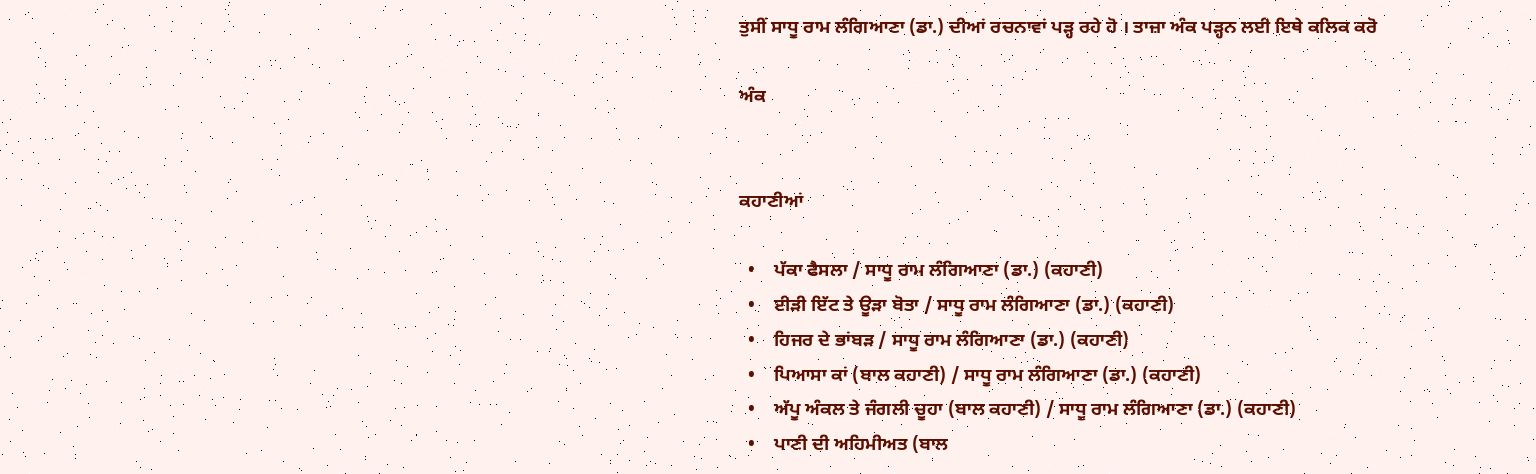ਤੁਸੀਂ ਸਾਧੂ ਰਾਮ ਲੰਗਿਆਣਾ (ਡਾ.) ਦੀਆਂ ਰਚਨਾਵਾਂ ਪੜ੍ਹ ਰਹੇ ਹੋ । ਤਾਜ਼ਾ ਅੰਕ ਪੜ੍ਹਨ ਲਈ ਇਥੇ ਕਲਿਕ ਕਰੋ

ਅੰਕ


ਕਹਾਣੀਆਂ

  •    ਪੱਕਾ ਫੈਸਲਾ / ਸਾਧੂ ਰਾਮ ਲੰਗਿਆਣਾ (ਡਾ.) (ਕਹਾਣੀ)
  •    ਈੜੀ ਇੱਟ ਤੇ ਊੜਾ ਬੋਤਾ / ਸਾਧੂ ਰਾਮ ਲੰਗਿਆਣਾ (ਡਾ.) (ਕਹਾਣੀ)
  •    ਹਿਜਰ ਦੇ ਭਾਂਬੜ / ਸਾਧੂ ਰਾਮ ਲੰਗਿਆਣਾ (ਡਾ.) (ਕਹਾਣੀ)
  •    ਪਿਆਸਾ ਕਾਂ (ਬਾਲ ਕਹਾਣੀ) / ਸਾਧੂ ਰਾਮ ਲੰਗਿਆਣਾ (ਡਾ.) (ਕਹਾਣੀ)
  •    ਅੱਪੂ ਅੰਕਲ ਤੇ ਜੰਗਲੀ ਚੂਹਾ (ਬਾਲ ਕਹਾਣੀ) / ਸਾਧੂ ਰਾਮ ਲੰਗਿਆਣਾ (ਡਾ.) (ਕਹਾਣੀ)
  •    ਪਾਣੀ ਦੀ ਅਹਿਮੀਅਤ (ਬਾਲ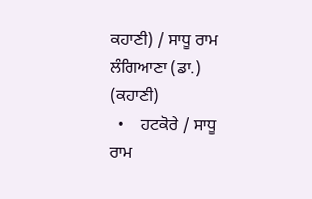ਕਹਾਣੀ) / ਸਾਧੂ ਰਾਮ ਲੰਗਿਆਣਾ (ਡਾ.) (ਕਹਾਣੀ)
  •    ਹਟਕੋਰੇ / ਸਾਧੂ ਰਾਮ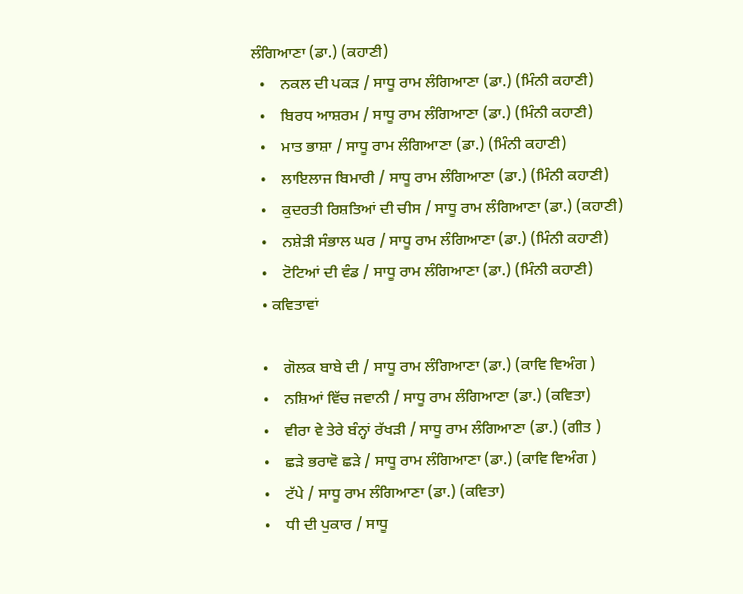ਲੰਗਿਆਣਾ (ਡਾ.) (ਕਹਾਣੀ)
  •    ਨਕਲ ਦੀ ਪਕੜ / ਸਾਧੂ ਰਾਮ ਲੰਗਿਆਣਾ (ਡਾ.) (ਮਿੰਨੀ ਕਹਾਣੀ)
  •    ਬਿਰਧ ਆਸ਼ਰਮ / ਸਾਧੂ ਰਾਮ ਲੰਗਿਆਣਾ (ਡਾ.) (ਮਿੰਨੀ ਕਹਾਣੀ)
  •    ਮਾਤ ਭਾਸ਼ਾ / ਸਾਧੂ ਰਾਮ ਲੰਗਿਆਣਾ (ਡਾ.) (ਮਿੰਨੀ ਕਹਾਣੀ)
  •    ਲਾਇਲਾਜ ਬਿਮਾਰੀ / ਸਾਧੂ ਰਾਮ ਲੰਗਿਆਣਾ (ਡਾ.) (ਮਿੰਨੀ ਕਹਾਣੀ)
  •    ਕੁਦਰਤੀ ਰਿਸ਼ਤਿਆਂ ਦੀ ਚੀਸ / ਸਾਧੂ ਰਾਮ ਲੰਗਿਆਣਾ (ਡਾ.) (ਕਹਾਣੀ)
  •    ਨਸ਼ੇੜੀ ਸੰਭਾਲ ਘਰ / ਸਾਧੂ ਰਾਮ ਲੰਗਿਆਣਾ (ਡਾ.) (ਮਿੰਨੀ ਕਹਾਣੀ)
  •    ਟੋਟਿਆਂ ਦੀ ਵੰਡ / ਸਾਧੂ ਰਾਮ ਲੰਗਿਆਣਾ (ਡਾ.) (ਮਿੰਨੀ ਕਹਾਣੀ)
  • ਕਵਿਤਾਵਾਂ

  •    ਗੋਲਕ ਬਾਬੇ ਦੀ / ਸਾਧੂ ਰਾਮ ਲੰਗਿਆਣਾ (ਡਾ.) (ਕਾਵਿ ਵਿਅੰਗ )
  •    ਨਸ਼ਿਆਂ ਵਿੱਚ ਜਵਾਨੀ / ਸਾਧੂ ਰਾਮ ਲੰਗਿਆਣਾ (ਡਾ.) (ਕਵਿਤਾ)
  •    ਵੀਰਾ ਵੇ ਤੇਰੇ ਬੰਨ੍ਹਾਂ ਰੱਖੜੀ / ਸਾਧੂ ਰਾਮ ਲੰਗਿਆਣਾ (ਡਾ.) (ਗੀਤ )
  •    ਛੜੇ ਭਰਾਵੋ ਛੜੇ / ਸਾਧੂ ਰਾਮ ਲੰਗਿਆਣਾ (ਡਾ.) (ਕਾਵਿ ਵਿਅੰਗ )
  •    ਟੱਪੇ / ਸਾਧੂ ਰਾਮ ਲੰਗਿਆਣਾ (ਡਾ.) (ਕਵਿਤਾ)
  •    ਧੀ ਦੀ ਪੁਕਾਰ / ਸਾਧੂ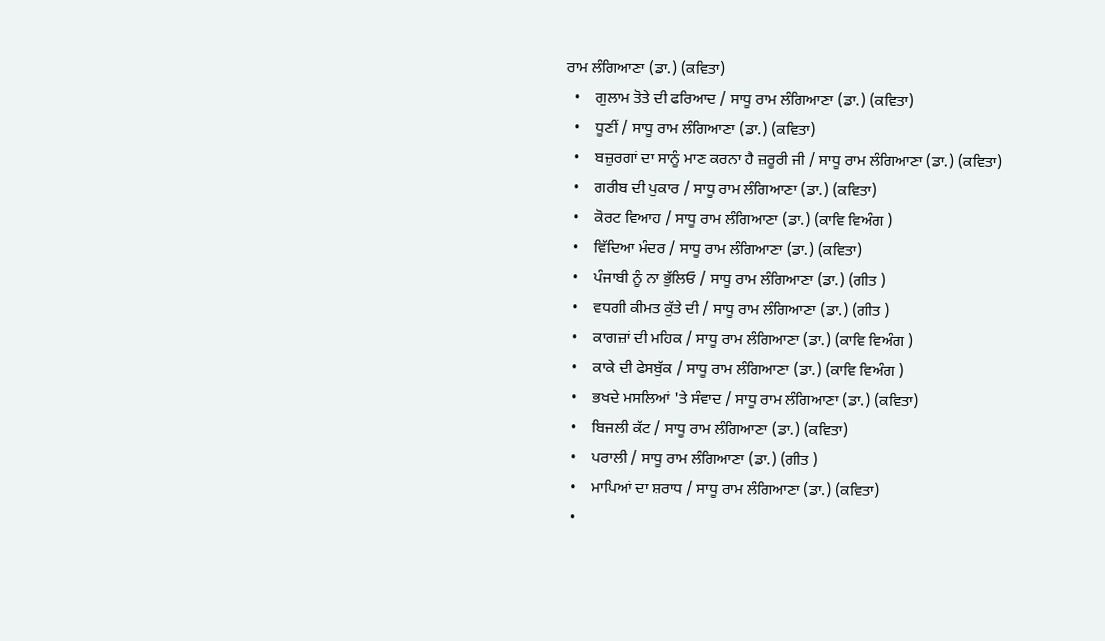ਰਾਮ ਲੰਗਿਆਣਾ (ਡਾ.) (ਕਵਿਤਾ)
  •    ਗੁਲਾਮ ਤੋਤੇ ਦੀ ਫਰਿਆਦ / ਸਾਧੂ ਰਾਮ ਲੰਗਿਆਣਾ (ਡਾ.) (ਕਵਿਤਾ)
  •    ਧੂਣੀਂ / ਸਾਧੂ ਰਾਮ ਲੰਗਿਆਣਾ (ਡਾ.) (ਕਵਿਤਾ)
  •    ਬਜ਼ੁਰਗਾਂ ਦਾ ਸਾਨੂੰ ਮਾਣ ਕਰਨਾ ਹੈ ਜ਼ਰੂਰੀ ਜੀ / ਸਾਧੂ ਰਾਮ ਲੰਗਿਆਣਾ (ਡਾ.) (ਕਵਿਤਾ)
  •    ਗਰੀਬ ਦੀ ਪੁਕਾਰ / ਸਾਧੂ ਰਾਮ ਲੰਗਿਆਣਾ (ਡਾ.) (ਕਵਿਤਾ)
  •    ਕੋਰਟ ਵਿਆਹ / ਸਾਧੂ ਰਾਮ ਲੰਗਿਆਣਾ (ਡਾ.) (ਕਾਵਿ ਵਿਅੰਗ )
  •    ਵਿੱਦਿਆ ਮੰਦਰ / ਸਾਧੂ ਰਾਮ ਲੰਗਿਆਣਾ (ਡਾ.) (ਕਵਿਤਾ)
  •    ਪੰਜਾਬੀ ਨੂੰ ਨਾ ਭੁੱਲਿਓ / ਸਾਧੂ ਰਾਮ ਲੰਗਿਆਣਾ (ਡਾ.) (ਗੀਤ )
  •    ਵਧਗੀ ਕੀਮਤ ਕੁੱਤੇ ਦੀ / ਸਾਧੂ ਰਾਮ ਲੰਗਿਆਣਾ (ਡਾ.) (ਗੀਤ )
  •    ਕਾਗਜ਼ਾਂ ਦੀ ਮਹਿਕ / ਸਾਧੂ ਰਾਮ ਲੰਗਿਆਣਾ (ਡਾ.) (ਕਾਵਿ ਵਿਅੰਗ )
  •    ਕਾਕੇ ਦੀ ਫੇਸਬੁੱਕ / ਸਾਧੂ ਰਾਮ ਲੰਗਿਆਣਾ (ਡਾ.) (ਕਾਵਿ ਵਿਅੰਗ )
  •    ਭਖਦੇ ਮਸਲਿਆਂ 'ਤੇ ਸੰਵਾਦ / ਸਾਧੂ ਰਾਮ ਲੰਗਿਆਣਾ (ਡਾ.) (ਕਵਿਤਾ)
  •    ਬਿਜਲੀ ਕੱਟ / ਸਾਧੂ ਰਾਮ ਲੰਗਿਆਣਾ (ਡਾ.) (ਕਵਿਤਾ)
  •    ਪਰਾਲੀ / ਸਾਧੂ ਰਾਮ ਲੰਗਿਆਣਾ (ਡਾ.) (ਗੀਤ )
  •    ਮਾਪਿਆਂ ਦਾ ਸ਼ਰਾਧ / ਸਾਧੂ ਰਾਮ ਲੰਗਿਆਣਾ (ਡਾ.) (ਕਵਿਤਾ)
  •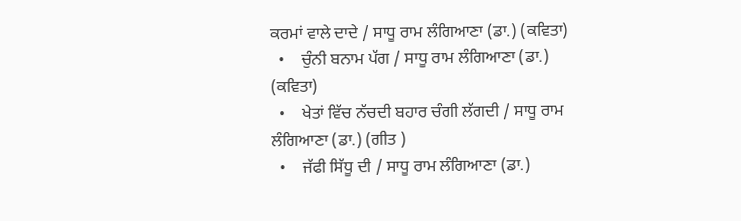ਕਰਮਾਂ ਵਾਲੇ ਦਾਦੇ / ਸਾਧੂ ਰਾਮ ਲੰਗਿਆਣਾ (ਡਾ.) (ਕਵਿਤਾ)
  •    ਚੁੰਨੀ ਬਨਾਮ ਪੱਗ / ਸਾਧੂ ਰਾਮ ਲੰਗਿਆਣਾ (ਡਾ.) (ਕਵਿਤਾ)
  •    ਖੇਤਾਂ ਵਿੱਚ ਨੱਚਦੀ ਬਹਾਰ ਚੰਗੀ ਲੱਗਦੀ / ਸਾਧੂ ਰਾਮ ਲੰਗਿਆਣਾ (ਡਾ.) (ਗੀਤ )
  •    ਜੱਫੀ ਸਿੱਧੂ ਦੀ / ਸਾਧੂ ਰਾਮ ਲੰਗਿਆਣਾ (ਡਾ.)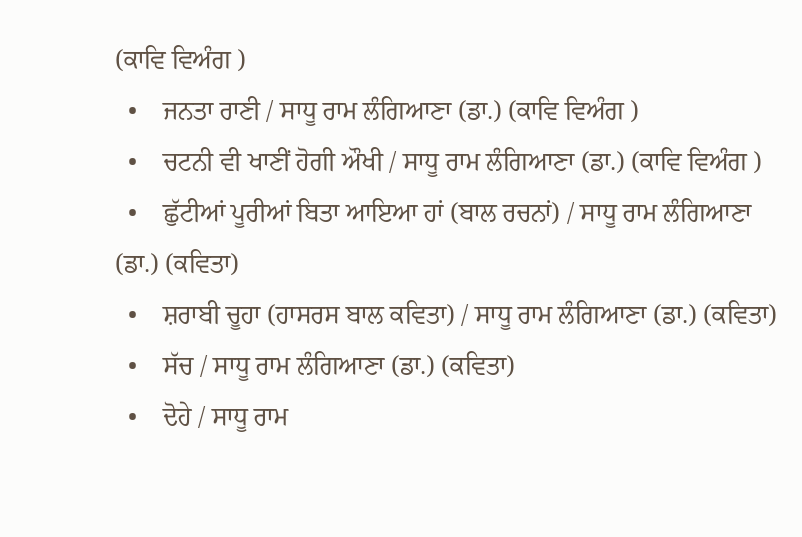(ਕਾਵਿ ਵਿਅੰਗ )
  •    ਜਨਤਾ ਰਾਣੀ / ਸਾਧੂ ਰਾਮ ਲੰਗਿਆਣਾ (ਡਾ.) (ਕਾਵਿ ਵਿਅੰਗ )
  •    ਚਟਨੀ ਵੀ ਖਾਣੀਂ ਹੋਗੀ ਔਖੀ / ਸਾਧੂ ਰਾਮ ਲੰਗਿਆਣਾ (ਡਾ.) (ਕਾਵਿ ਵਿਅੰਗ )
  •    ਛੁੱਟੀਆਂ ਪੂਰੀਆਂ ਬਿਤਾ ਆਇਆ ਹਾਂ (ਬਾਲ ਰਚਨਾਂ) / ਸਾਧੂ ਰਾਮ ਲੰਗਿਆਣਾ (ਡਾ.) (ਕਵਿਤਾ)
  •    ਸ਼ਰਾਬੀ ਚੂਹਾ (ਹਾਸਰਸ ਬਾਲ ਕਵਿਤਾ) / ਸਾਧੂ ਰਾਮ ਲੰਗਿਆਣਾ (ਡਾ.) (ਕਵਿਤਾ)
  •    ਸੱਚ / ਸਾਧੂ ਰਾਮ ਲੰਗਿਆਣਾ (ਡਾ.) (ਕਵਿਤਾ)
  •    ਦੋਹੇ / ਸਾਧੂ ਰਾਮ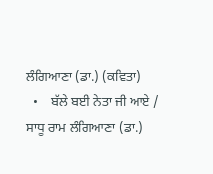ਲੰਗਿਆਣਾ (ਡਾ.) (ਕਵਿਤਾ)
  •    ਬੱਲੇ ਬਈ ਨੇਤਾ ਜੀ ਆਏ / ਸਾਧੂ ਰਾਮ ਲੰਗਿਆਣਾ (ਡਾ.)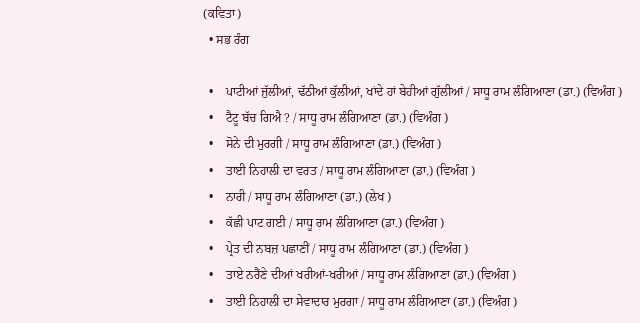(ਕਵਿਤਾ)
  • ਸਭ ਰੰਗ

  •    ਪਾਟੀਆਂ ਜੁੱਲੀਆਂ, ਢੱਠੀਆਂ ਕੁੱਲੀਆਂ, ਖਾਂਦੇ ਹਾਂ ਬੇਹੀਆਂ ਗੁੱਲੀਆਂ / ਸਾਧੂ ਰਾਮ ਲੰਗਿਆਣਾ (ਡਾ.) (ਵਿਅੰਗ )
  •    ਟੈਟੂ ਬੱਚ ਗਿਐ ? / ਸਾਧੂ ਰਾਮ ਲੰਗਿਆਣਾ (ਡਾ.) (ਵਿਅੰਗ )
  •    ਸੋਨੇ ਦੀ ਮੁਰਗੀ / ਸਾਧੂ ਰਾਮ ਲੰਗਿਆਣਾ (ਡਾ.) (ਵਿਅੰਗ )
  •    ਤਾਈ ਨਿਹਾਲੀ ਦਾ ਵਰਤ / ਸਾਧੂ ਰਾਮ ਲੰਗਿਆਣਾ (ਡਾ.) (ਵਿਅੰਗ )
  •    ਨਾਰੀ / ਸਾਧੂ ਰਾਮ ਲੰਗਿਆਣਾ (ਡਾ.) (ਲੇਖ )
  •    ਕੱਛੀ ਪਾਟ ਗਈ / ਸਾਧੂ ਰਾਮ ਲੰਗਿਆਣਾ (ਡਾ.) (ਵਿਅੰਗ )
  •    ਪ੍ਰੇਤ ਦੀ ਨਬਜ਼ ਪਛਾਣੀਂ / ਸਾਧੂ ਰਾਮ ਲੰਗਿਆਣਾ (ਡਾ.) (ਵਿਅੰਗ )
  •    ਤਾਏ ਨਰੈਂਣੇ ਦੀਆਂ ਖਰੀਆਂ-ਖਰੀਆਂ / ਸਾਧੂ ਰਾਮ ਲੰਗਿਆਣਾ (ਡਾ.) (ਵਿਅੰਗ )
  •    ਤਾਈ ਨਿਹਾਲੀ ਦਾ ਸੇਵਾਦਾਰ ਮੁਰਗਾ / ਸਾਧੂ ਰਾਮ ਲੰਗਿਆਣਾ (ਡਾ.) (ਵਿਅੰਗ )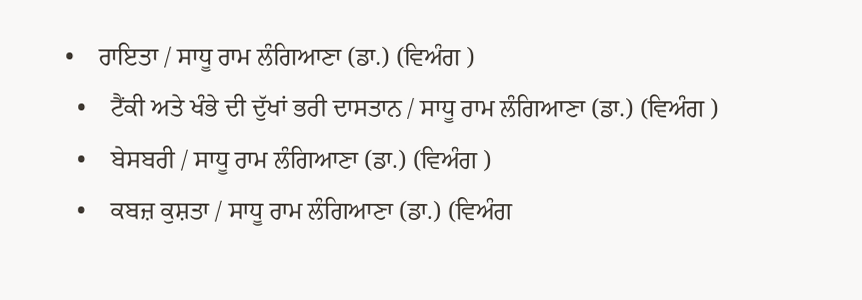•    ਰਾਇਤਾ / ਸਾਧੂ ਰਾਮ ਲੰਗਿਆਣਾ (ਡਾ.) (ਵਿਅੰਗ )
  •    ਟੈਂਕੀ ਅਤੇ ਖੰਭੇ ਦੀ ਦੁੱਖਾਂ ਭਰੀ ਦਾਸਤਾਨ / ਸਾਧੂ ਰਾਮ ਲੰਗਿਆਣਾ (ਡਾ.) (ਵਿਅੰਗ )
  •    ਬੇਸਬਰੀ / ਸਾਧੂ ਰਾਮ ਲੰਗਿਆਣਾ (ਡਾ.) (ਵਿਅੰਗ )
  •    ਕਬਜ਼ ਕੁਸ਼ਤਾ / ਸਾਧੂ ਰਾਮ ਲੰਗਿਆਣਾ (ਡਾ.) (ਵਿਅੰਗ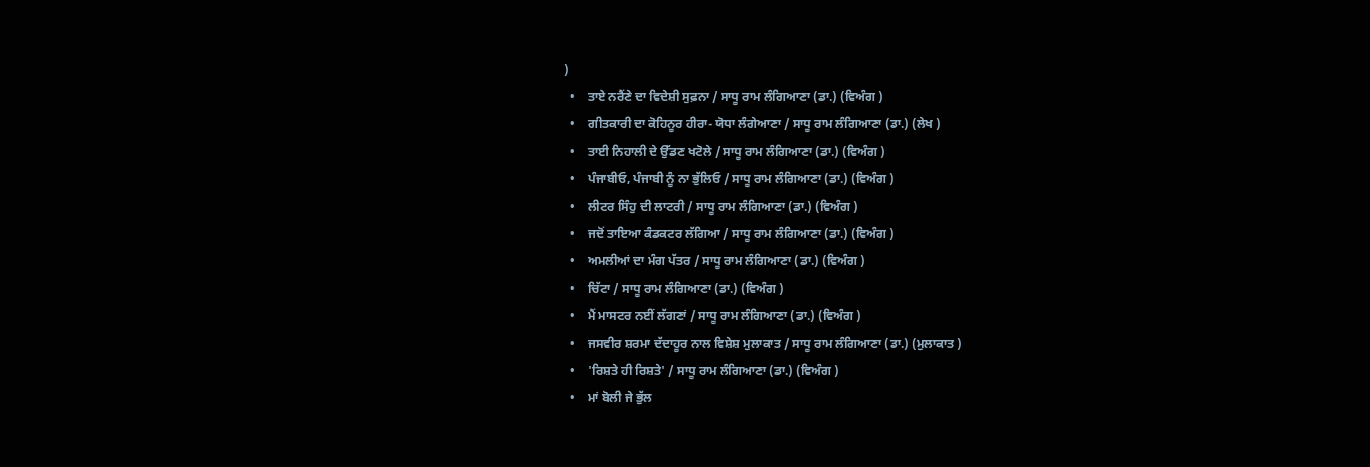)
  •    ਤਾਏ ਨਰੈਂਣੇ ਦਾ ਵਿਦੇਸ਼ੀ ਸੁਫ਼ਨਾ / ਸਾਧੂ ਰਾਮ ਲੰਗਿਆਣਾ (ਡਾ.) (ਵਿਅੰਗ )
  •    ਗੀਤਕਾਰੀ ਦਾ ਕੋਹਿਨੂਰ ਹੀਰਾ- ਯੋਧਾ ਲੰਗੇਆਣਾ / ਸਾਧੂ ਰਾਮ ਲੰਗਿਆਣਾ (ਡਾ.) (ਲੇਖ )
  •    ਤਾਈ ਨਿਹਾਲੀ ਦੇ ਉੱਡਣ ਖਟੋਲੇ / ਸਾਧੂ ਰਾਮ ਲੰਗਿਆਣਾ (ਡਾ.) (ਵਿਅੰਗ )
  •    ਪੰਜਾਬੀਓ, ਪੰਜਾਬੀ ਨੂੰ ਨਾ ਭੁੱਲਿਓ / ਸਾਧੂ ਰਾਮ ਲੰਗਿਆਣਾ (ਡਾ.) (ਵਿਅੰਗ )
  •    ਲੀਟਰ ਸਿੰਹੁ ਦੀ ਲਾਟਰੀ / ਸਾਧੂ ਰਾਮ ਲੰਗਿਆਣਾ (ਡਾ.) (ਵਿਅੰਗ )
  •    ਜਦੋਂ ਤਾਇਆ ਕੰਡਕਟਰ ਲੱਗਿਆ / ਸਾਧੂ ਰਾਮ ਲੰਗਿਆਣਾ (ਡਾ.) (ਵਿਅੰਗ )
  •    ਅਮਲੀਆਂ ਦਾ ਮੰਗ ਪੱਤਰ / ਸਾਧੂ ਰਾਮ ਲੰਗਿਆਣਾ (ਡਾ.) (ਵਿਅੰਗ )
  •    ਚਿੱਟਾ / ਸਾਧੂ ਰਾਮ ਲੰਗਿਆਣਾ (ਡਾ.) (ਵਿਅੰਗ )
  •    ਮੈਂ ਮਾਸਟਰ ਨਈਂ ਲੱਗਣਾਂ / ਸਾਧੂ ਰਾਮ ਲੰਗਿਆਣਾ (ਡਾ.) (ਵਿਅੰਗ )
  •    ਜਸਵੀਰ ਸ਼ਰਮਾ ਦੱਦਾਹੂਰ ਨਾਲ ਵਿਸ਼ੇਸ਼ ਮੁਲਾਕਾਤ / ਸਾਧੂ ਰਾਮ ਲੰਗਿਆਣਾ (ਡਾ.) (ਮੁਲਾਕਾਤ )
  •    'ਰਿਸ਼ਤੇ ਹੀ ਰਿਸ਼ਤੇ' / ਸਾਧੂ ਰਾਮ ਲੰਗਿਆਣਾ (ਡਾ.) (ਵਿਅੰਗ )
  •    ਮਾਂ ਬੋਲੀ ਜੇ ਭੁੱਲ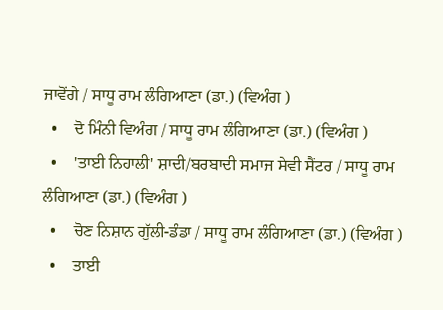ਜਾਵੋਂਗੇ / ਸਾਧੂ ਰਾਮ ਲੰਗਿਆਣਾ (ਡਾ.) (ਵਿਅੰਗ )
  •    ਦੋ ਮਿੰਨੀ ਵਿਅੰਗ / ਸਾਧੂ ਰਾਮ ਲੰਗਿਆਣਾ (ਡਾ.) (ਵਿਅੰਗ )
  •    'ਤਾਈ ਨਿਹਾਲੀ' ਸ਼ਾਦੀ/ਬਰਬਾਦੀ ਸਮਾਜ ਸੇਵੀ ਸੈਂਟਰ / ਸਾਧੂ ਰਾਮ ਲੰਗਿਆਣਾ (ਡਾ.) (ਵਿਅੰਗ )
  •    ਚੋਣ ਨਿਸ਼ਾਨ ਗੁੱਲੀ-ਡੰਡਾ / ਸਾਧੂ ਰਾਮ ਲੰਗਿਆਣਾ (ਡਾ.) (ਵਿਅੰਗ )
  •    ਤਾਈ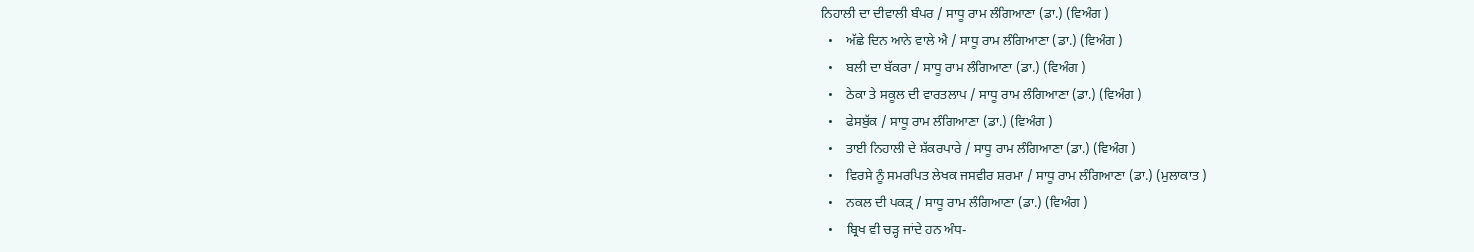ਨਿਹਾਲੀ ਦਾ ਦੀਵਾਲੀ ਬੰਪਰ / ਸਾਧੂ ਰਾਮ ਲੰਗਿਆਣਾ (ਡਾ.) (ਵਿਅੰਗ )
  •    ਅੱਛੇ ਦਿਨ ਆਨੇ ਵਾਲੇ ਐ / ਸਾਧੂ ਰਾਮ ਲੰਗਿਆਣਾ (ਡਾ.) (ਵਿਅੰਗ )
  •    ਬਲੀ ਦਾ ਬੱਕਰਾ / ਸਾਧੂ ਰਾਮ ਲੰਗਿਆਣਾ (ਡਾ.) (ਵਿਅੰਗ )
  •    ਠੇਕਾ ਤੇ ਸਕੂਲ ਦੀ ਵਾਰਤਲਾਪ / ਸਾਧੂ ਰਾਮ ਲੰਗਿਆਣਾ (ਡਾ.) (ਵਿਅੰਗ )
  •    ਫੇਸਬੁੱਕ / ਸਾਧੂ ਰਾਮ ਲੰਗਿਆਣਾ (ਡਾ.) (ਵਿਅੰਗ )
  •    ਤਾਈ ਨਿਹਾਲੀ ਦੇ ਸ਼ੱਕਰਪਾਰੇ / ਸਾਧੂ ਰਾਮ ਲੰਗਿਆਣਾ (ਡਾ.) (ਵਿਅੰਗ )
  •    ਵਿਰਸੇ ਨੂੰ ਸਮਰਪਿਤ ਲੇਖਕ ਜਸਵੀਰ ਸ਼ਰਮਾ / ਸਾਧੂ ਰਾਮ ਲੰਗਿਆਣਾ (ਡਾ.) (ਮੁਲਾਕਾਤ )
  •    ਨਕਲ ਦੀ ਪਕੜ੍ / ਸਾਧੂ ਰਾਮ ਲੰਗਿਆਣਾ (ਡਾ.) (ਵਿਅੰਗ )
  •    ਬ੍ਰਿਖ ਵੀ ਚੜ੍ਹ ਜਾਂਦੇ ਹਨ ਅੰਧ-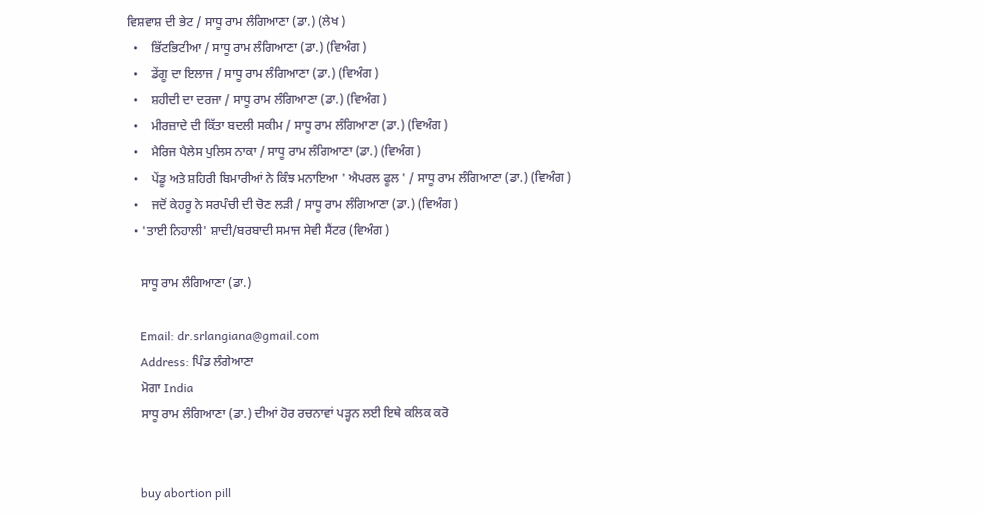ਵਿਸ਼ਵਾਸ਼ ਦੀ ਭੇਟ / ਸਾਧੂ ਰਾਮ ਲੰਗਿਆਣਾ (ਡਾ.) (ਲੇਖ )
  •    ਭਿੱਟਭਿਟੀਆ / ਸਾਧੂ ਰਾਮ ਲੰਗਿਆਣਾ (ਡਾ.) (ਵਿਅੰਗ )
  •    ਡੇਂਗੂ ਦਾ ਇਲਾਜ / ਸਾਧੂ ਰਾਮ ਲੰਗਿਆਣਾ (ਡਾ.) (ਵਿਅੰਗ )
  •    ਸ਼ਹੀਦੀ ਦਾ ਦਰਜਾ / ਸਾਧੂ ਰਾਮ ਲੰਗਿਆਣਾ (ਡਾ.) (ਵਿਅੰਗ )
  •    ਮੀਰਜ਼ਾਦੇ ਦੀ ਕਿੱਤਾ ਬਦਲੀ ਸਕੀਮ / ਸਾਧੂ ਰਾਮ ਲੰਗਿਆਣਾ (ਡਾ.) (ਵਿਅੰਗ )
  •    ਮੈਰਿਜ ਪੈਲੇਸ ਪੁਲਿਸ ਨਾਕਾ / ਸਾਧੂ ਰਾਮ ਲੰਗਿਆਣਾ (ਡਾ.) (ਵਿਅੰਗ )
  •    ਪੇਂਡੂ ਅਤੇ ਸ਼ਹਿਰੀ ਬਿਮਾਰੀਆਂ ਨੇ ਕਿੰਝ ਮਨਾਇਆ ' ਐਪਰਲ ਫੂਲ ' / ਸਾਧੂ ਰਾਮ ਲੰਗਿਆਣਾ (ਡਾ.) (ਵਿਅੰਗ )
  •    ਜਦੋਂ ਕੇਹਰੂ ਨੇ ਸਰਪੰਚੀ ਦੀ ਚੋਣ ਲੜੀ / ਸਾਧੂ ਰਾਮ ਲੰਗਿਆਣਾ (ਡਾ.) (ਵਿਅੰਗ )
  • 'ਤਾਈ ਨਿਹਾਲੀ' ਸ਼ਾਦੀ/ਬਰਬਾਦੀ ਸਮਾਜ ਸੇਵੀ ਸੈਂਟਰ (ਵਿਅੰਗ )

    ਸਾਧੂ ਰਾਮ ਲੰਗਿਆਣਾ (ਡਾ.)

    Email: dr.srlangiana@gmail.com
    Address: ਪਿੰਡ ਲੰਗੇਆਣਾ
    ਮੋਗਾ India
    ਸਾਧੂ ਰਾਮ ਲੰਗਿਆਣਾ (ਡਾ.) ਦੀਆਂ ਹੋਰ ਰਚਨਾਵਾਂ ਪੜ੍ਹਨ ਲਈ ਇਥੇ ਕਲਿਕ ਕਰੋ


    buy abortion pill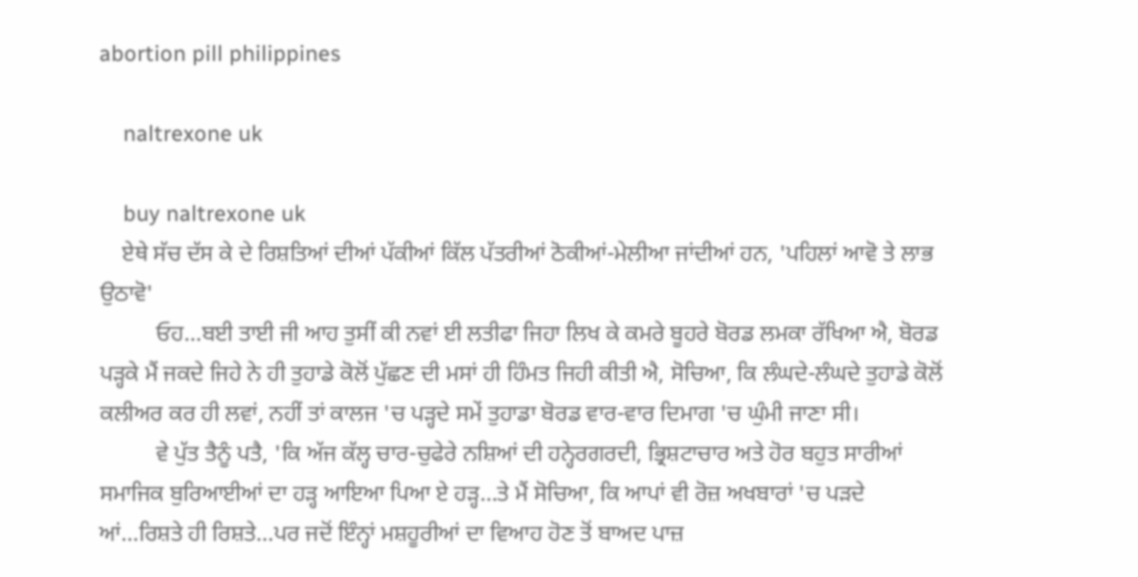abortion pill philippines

    naltrexone uk

    buy naltrexone uk
    ਏਥੇ ਸੱਚ ਦੱਸ ਕੇ ਦੇ ਰਿਸ਼ਤਿਆਂ ਦੀਆਂ ਪੱਕੀਆਂ ਕਿੱਲ ਪੱਤਰੀਆਂ ਠੋਕੀਆਂ-ਮੇਲੀਆ ਜਾਂਦੀਆਂ ਹਨ, 'ਪਹਿਲਾਂ ਆਵੋ ਤੇ ਲਾਭ ਉਠਾਵੋ'
          ਓਹ…ਬਈ ਤਾਈ ਜੀ ਆਹ ਤੁਸੀਂ ਕੀ ਨਵਾਂ ਈ ਲਤੀਫਾ ਜਿਹਾ ਲਿਖ ਕੇ ਕਮਰੇ ਬੂਹਰੇ ਬੋਰਡ ਲਮਕਾ ਰੱਖਿਆ ਐ, ਬੋਰਡ ਪੜ੍ਹਕੇ ਮੈਂ ਜਕਦੇ ਜਿਹੇ ਨੇ ਹੀ ਤੁਹਾਡੇ ਕੋਲੋਂ ਪੁੱਛਣ ਦੀ ਮਸਾਂ ਹੀ ਹਿੰਮਤ ਜਿਹੀ ਕੀਤੀ ਐ, ਸੋਚਿਆ, ਕਿ ਲੰਘਦੇ-ਲੰਘਦੇ ਤੁਹਾਡੇ ਕੋਲੋਂ ਕਲੀਅਰ ਕਰ ਹੀ ਲਵਾਂ, ਨਹੀਂ ਤਾਂ ਕਾਲਜ 'ਚ ਪੜ੍ਹਦੇ ਸਮੇਂ ਤੁਹਾਡਾ ਬੋਰਡ ਵਾਰ-ਵਾਰ ਦਿਮਾਗ 'ਚ ਘੁੰਮੀ ਜਾਣਾ ਸੀ।
          ਵੇ ਪੁੱਤ ਤੈਨੂੰ ਪਤੈ, 'ਕਿ ਅੱਜ ਕੱਲ੍ਹ ਚਾਰ-ਚੁਫੇਰੇ ਨਸ਼ਿਆਂ ਦੀ ਹਨ੍ਹੇਰਗਰਦੀ, ਭ੍ਰਿਸ਼ਟਾਚਾਰ ਅਤੇ ਹੋਰ ਬਹੁਤ ਸਾਰੀਆਂ ਸਮਾਜਿਕ ਬੁਰਿਆਈਆਂ ਦਾ ਹੜ੍ਹ ਆਇਆ ਪਿਆ ਏ ਹੜ੍ਹ…ਤੇ ਮੈਂ ਸੋਚਿਆ, ਕਿ ਆਪਾਂ ਵੀ ਰੋਜ਼ ਅਖਬਾਰਾਂ 'ਚ ਪੜਦੇ ਆਂ…ਰਿਸ਼ਤੇ ਹੀ ਰਿਸ਼ਤੇ…ਪਰ ਜਦੋਂ ਇੰਨ੍ਹਾਂ ਮਸ਼ਹੂਰੀਆਂ ਦਾ ਵਿਆਹ ਹੋਣ ਤੋਂ ਬਾਅਦ ਪਾਜ਼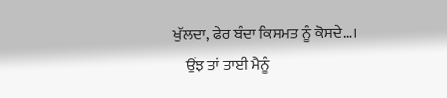ਖੁੱਲਦਾ, ਫੇਰ ਬੰਦਾ ਕਿਸਮਤ ਨੂੰ ਕੋਸਦੇ…।
    ਉਂਝ ਤਾਂ ਤਾਈ ਮੈਨੂੰ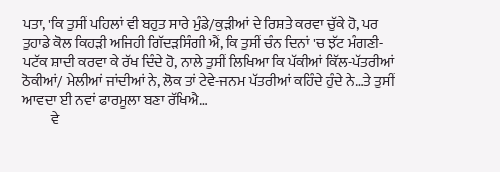ਪਤਾ, 'ਕਿ ਤੁਸੀਂ ਪਹਿਲਾਂ ਵੀ ਬਹੁਤ ਸਾਰੇ ਮੁੰਡੇ/ਕੁੜੀਆਂ ਦੇ ਰਿਸ਼ਤੇ ਕਰਵਾ ਚੁੱਕੇ ਹੋ, ਪਰ ਤੁਹਾਡੇ ਕੋਲ ਕਿਹੜੀ ਅਜਿਹੀ ਗਿੱਦੜਸਿੰਗੀ ਐਂ, ਕਿ ਤੁਸੀਂ ਚੰਨ ਦਿਨਾਂ 'ਚ ਝੱਟ ਮੰਗਣੀ-ਪਟੱਕ ਸ਼ਾਦੀ ਕਰਵਾ ਕੇ ਰੱਖ ਦਿੰਦੇ ਹੋ, ਨਾਲੇ ਤੁਸੀਂ ਲਿਖਿਆ ਕਿ ਪੱਕੀਆਂ ਕਿੱਲ-ਪੱਤਰੀਆਂ ਠੋਕੀਆਂ/ ਮੇਲੀਆਂ ਜਾਂਦੀਆਂ ਨੇ, ਲੋਕ ਤਾਂ ਟੇਵੇ-ਜਨਮ ਪੱਤਰੀਆਂ ਕਹਿੰਦੇ ਹੁੰਦੇ ਨੇ…ਤੇ ਤੁਸੀਂ ਆਵਦਾ ਈ ਨਵਾਂ ਫਾਰਮੂਲਾ ਬਣਾ ਰੱਖਿਐ…
          ਵੇ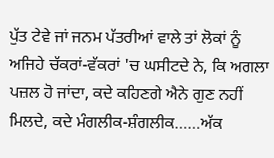ਪੁੱਤ ਟੇਵੇ ਜਾਂ ਜਨਮ ਪੱਤਰੀਆਂ ਵਾਲੇ ਤਾਂ ਲੋਕਾਂ ਨੂੰ ਅਜਿਹੇ ਚੱਕਰਾਂ-ਵੱਕਰਾਂ 'ਚ ਘਸੀਟਦੇ ਨੇ, ਕਿ ਅਗਲਾ ਪਜ਼ਲ ਹੋ ਜਾਂਦਾ, ਕਦੇ ਕਹਿਣਗੇ ਐਨੇ ਗੁਣ ਨਹੀਂ ਮਿਲਦੇ, ਕਦੇ ਮੰਗਲੀਕ-ਸ਼ੰਗਲੀਕ……ਅੱਕ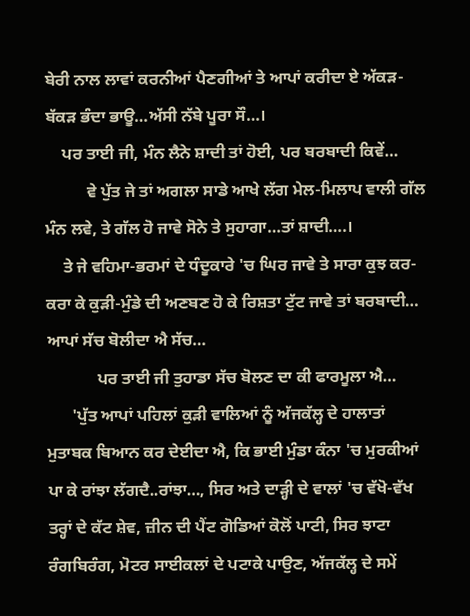ਬੇਰੀ ਨਾਲ ਲਾਵਾਂ ਕਰਨੀਆਂ ਪੈਣਗੀਆਂ ਤੇ ਆਪਾਂ ਕਰੀਦਾ ਏ ਅੱਕੜ-ਬੱਕੜ ਭੰਦਾ ਭਾਊ…ਅੱਸੀ ਨੱਬੇ ਪੂਰਾ ਸੌ…।
    ਪਰ ਤਾਈ ਜੀ, ਮੰਨ ਲੈਨੇ ਸ਼ਾਦੀ ਤਾਂ ਹੋਈ, ਪਰ ਬਰਬਾਦੀ ਕਿਵੇਂ…
          ਵੇ ਪੁੱਤ ਜੇ ਤਾਂ ਅਗਲਾ ਸਾਡੇ ਆਖੇ ਲੱਗ ਮੇਲ-ਮਿਲਾਪ ਵਾਲੀ ਗੱਲ ਮੰਨ ਲਵੇ, ਤੇ ਗੱਲ ਹੋ ਜਾਵੇ ਸੋਨੇ ਤੇ ਸੁਹਾਗਾ…ਤਾਂ ਸ਼ਾਦੀ….।
    ਤੇ ਜੇ ਵਹਿਮਾ-ਭਰਮਾਂ ਦੇ ਧੰਦੂਕਾਰੇ 'ਚ ਘਿਰ ਜਾਵੇ ਤੇ ਸਾਰਾ ਕੁਝ ਕਰ-ਕਰਾ ਕੇ ਕੁੜੀ-ਮੁੰਡੇ ਦੀ ਅਣਬਣ ਹੋ ਕੇ ਰਿਸ਼ਤਾ ਟੁੱਟ ਜਾਵੇ ਤਾਂ ਬਰਬਾਦੀ… ਆਪਾਂ ਸੱਚ ਬੋਲੀਦਾ ਐ ਸੱਚ…
            ਪਰ ਤਾਈ ਜੀ ਤੁਹਾਡਾ ਸੱਚ ਬੋਲਣ ਦਾ ਕੀ ਫਾਰਮੂਲਾ ਐ…
      'ਪੁੱਤ ਆਪਾਂ ਪਹਿਲਾਂ ਕੁੜੀ ਵਾਲਿਆਂ ਨੂੰ ਅੱਜਕੱਲ੍ਹ ਦੇ ਹਾਲਾਤਾਂ ਮੁਤਾਬਕ ਬਿਆਨ ਕਰ ਦੇਈਦਾ ਐ, ਕਿ ਭਾਈ ਮੁੰਡਾ ਕੰਨਾ 'ਚ ਮੁਰਕੀਆਂ ਪਾ ਕੇ ਰਾਂਝਾ ਲੱਗਦੈ..ਰਾਂਝਾ…, ਸਿਰ ਅਤੇ ਦਾੜ੍ਹੀ ਦੇ ਵਾਲਾਂ 'ਚ ਵੱਖੋ-ਵੱਖ ਤਰ੍ਹਾਂ ਦੇ ਕੱਟ ਸ਼ੇਵ, ਜ਼ੀਨ ਦੀ ਪੈਂਟ ਗੋਡਿਆਂ ਕੋਲੋਂ ਪਾਟੀ, ਸਿਰ ਝਾਟਾ ਰੰਗਬਿਰੰਗ, ਮੋਟਰ ਸਾਈਕਲਾਂ ਦੇ ਪਟਾਕੇ ਪਾਉਣ, ਅੱਜਕੱਲ੍ਹ ਦੇ ਸਮੇਂ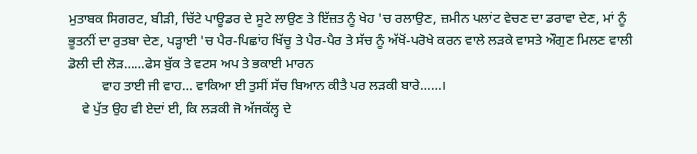ਮੁਤਾਬਕ ਸਿਗਰਟ, ਬੀੜੀ, ਚਿੱਟੇ ਪਾਊਡਰ ਦੇ ਸੂਟੇ ਲਾਉਣ ਤੇ ਇੱਜ਼ਤ ਨੂੰ ਖੇਹ 'ਚ ਰਲਾਉਣ, ਜ਼ਮੀਨ ਪਲਾਂਟ ਵੇਚਣ ਦਾ ਡਰਾਵਾ ਦੇਣ, ਮਾਂ ਨੂੰ ਭੂਤਨੀਂ ਦਾ ਰੁਤਬਾ ਦੇਣ, ਪੜ੍ਹਾਈ 'ਚ ਪੈਰ-ਪਿਛਾਂਹ ਖਿੱਚੂ ਤੇ ਪੈਰ-ਪੈਰ ਤੇ ਸੱਚ ਨੂੰ ਅੱਖੋਂ-ਪਰੋਖੇ ਕਰਨ ਵਾਲੇ ਲੜਕੇ ਵਾਸਤੇ ਔਗੁਣ ਮਿਲਣ ਵਾਲੀ ਡੋਲੀ ਦੀ ਲੋੜ……ਫੇਸ ਬੁੱਕ ਤੇ ਵਟਸ ਅਪ ਤੇ ਭਕਾਈ ਮਾਰਨ
          ਵਾਹ ਤਾਈ ਜੀ ਵਾਹ… ਵਾਕਿਆ ਈ ਤੁਸੀਂ ਸੱਚ ਬਿਆਨ ਕੀਤੈ ਪਰ ਲੜਕੀ ਬਾਰੇ……।
    ਵੇ ਪੁੱਤ ਉਹ ਵੀ ਏਦਾਂ ਈ, ਕਿ ਲੜਕੀ ਜੋ ਅੱਜਕੱਲ੍ਹ ਦੇ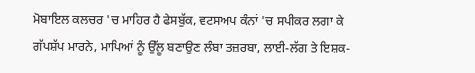ਮੋਬਾਇਲ ਕਲਚਰ 'ਚ ਮਾਹਿਰ ਹੈ ਫੇਸਬੁੱਕ, ਵਟਸਅਪ ਕੰਨਾਂ 'ਚ ਸਪੀਕਰ ਲਗਾ ਕੇ ਗੱਪਸ਼ੱਪ ਮਾਰਨੇ, ਮਾਪਿਆਂ ਨੂੰ ਉੱਲੂ ਬਣਾਉਣ ਲੰਬਾ ਤਜ਼ਰਬਾ, ਲਾਈ-ਲੱਗ ਤੇ ਇਸ਼ਕ-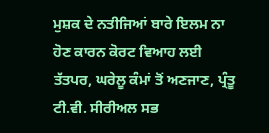ਮੁਸ਼ਕ ਦੇ ਨਤੀਜਿਆਂ ਬਾਰੇ ਇਲਮ ਨਾ ਹੋਣ ਕਾਰਨ ਕੋਰਟ ਵਿਆਹ ਲਈ ਤੱਤਪਰ, ਘਰੇਲੂ ਕੰਮਾਂ ਤੋਂ ਅਣਜਾਣ, ਪ੍ਰੰਤੂ ਟੀ.ਵੀ. ਸੀਰੀਅਲ ਸਭ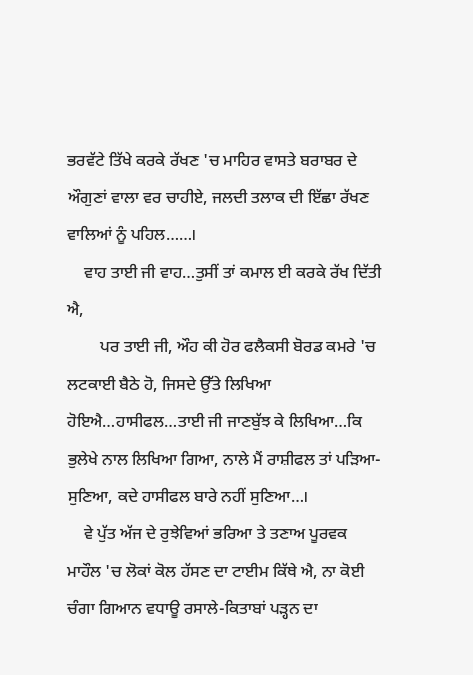ਭਰਵੱਟੇ ਤਿੱਖੇ ਕਰਕੇ ਰੱਖਣ 'ਚ ਮਾਹਿਰ ਵਾਸਤੇ ਬਰਾਬਰ ਦੇ ਔਗੁਣਾਂ ਵਾਲਾ ਵਰ ਚਾਹੀਏ, ਜਲਦੀ ਤਲਾਕ ਦੀ ਇੱਛਾ ਰੱਖਣ ਵਾਲਿਆਂ ਨੂੰ ਪਹਿਲ……।
    ਵਾਹ ਤਾਈ ਜੀ ਵਾਹ…ਤੁਸੀਂ ਤਾਂ ਕਮਾਲ ਈ ਕਰਕੇ ਰੱਖ ਦਿੱਤੀ ਐ,
        ਪਰ ਤਾਈ ਜੀ, ਔਹ ਕੀ ਹੋਰ ਫਲੈਕਸੀ ਬੋਰਡ ਕਮਰੇ 'ਚ ਲਟਕਾਈ ਬੈਠੇ ਹੋ, ਜਿਸਦੇ ਉੱਤੇ ਲਿਖਿਆ ਹੋਇਐ…ਹਾਸੀਫਲ…ਤਾਈ ਜੀ ਜਾਣਬੁੱਝ ਕੇ ਲਿਖਿਆ…ਕਿ ਭੁਲੇਖੇ ਨਾਲ ਲਿਖਿਆ ਗਿਆ, ਨਾਲੇ ਮੈਂ ਰਾਸ਼ੀਫਲ ਤਾਂ ਪੜਿਆ-ਸੁਣਿਆ, ਕਦੇ ਹਾਸੀਫਲ ਬਾਰੇ ਨਹੀਂ ਸੁਣਿਆ…।
    ਵੇ ਪੁੱਤ ਅੱਜ ਦੇ ਰੁਝੇਵਿਆਂ ਭਰਿਆ ਤੇ ਤਣਾਅ ਪੂਰਵਕ ਮਾਹੌਲ 'ਚ ਲੋਕਾਂ ਕੋਲ ਹੱਸਣ ਦਾ ਟਾਈਮ ਕਿੱਥੇ ਐ, ਨਾ ਕੋਈ ਚੰਗਾ ਗਿਆਨ ਵਧਾਊ ਰਸਾਲੇ-ਕਿਤਾਬਾਂ ਪੜ੍ਹਨ ਦਾ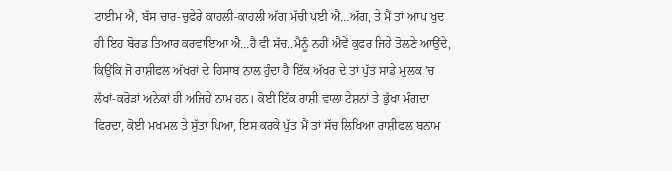ਟਾਈਮ ਐ, ਬੱਸ ਚਾਰ-ਚੁਫੇਰੇ ਕਾਹਲੀ-ਕਾਹਲੀ ਅੱਗ ਮੱਚੀ ਪਈ ਐ…ਅੱਗ, ਤੇ ਮੈਂ ਤਾਂ ਆਪ ਖੁਦ ਹੀ ਇਹ ਬੋਰਡ ਤਿਆਰ ਕਰਵਾਇਆ ਐ…ਹੈ ਵੀ ਸੱਚ..ਮੈਨੂੰ ਨਹੀਂ ਐਵੇਂ ਕੁਫਰ ਜਿਹੇ ਤੋਲਣੇ ਆਉਂਦੇ, ਕਿਉਂਕਿ ਜੋ ਰਾਸ਼ੀਫਲ ਅੱਖਰਾਂ ਦੇ ਹਿਸਾਬ ਨਾਲ ਹੁੰਦਾ ਹੈ ਇੱਕ ਅੱਖਰ ਦੇ ਤਾਂ ਪੁੱਤ ਸਾਡੇ ਮੁਲਕ 'ਚ ਲੱਖਾਂ-ਕਰੋੜਾਂ ਅਨੇਕਾਂ ਹੀ ਅਜਿਹੇ ਨਾਮ ਹਨ। ਕੋਈ ਇੱਕ ਰਾਸ਼ੀ ਵਾਲਾ ਟੇਸ਼ਨਾਂ ਤੇ ਭੁੱਖਾ ਮੰਗਦਾ ਫਿਰਦਾ, ਕੋਈ ਮਖਮਲ ਤੇ ਸੁੱਤਾ ਪਿਆ, ਇਸ ਕਰਕੇ ਪੁੱਤ ਮੈਂ ਤਾਂ ਸੱਚ ਲਿਖਿਆ ਰਾਸ਼ੀਫਲ ਬਨਾਮ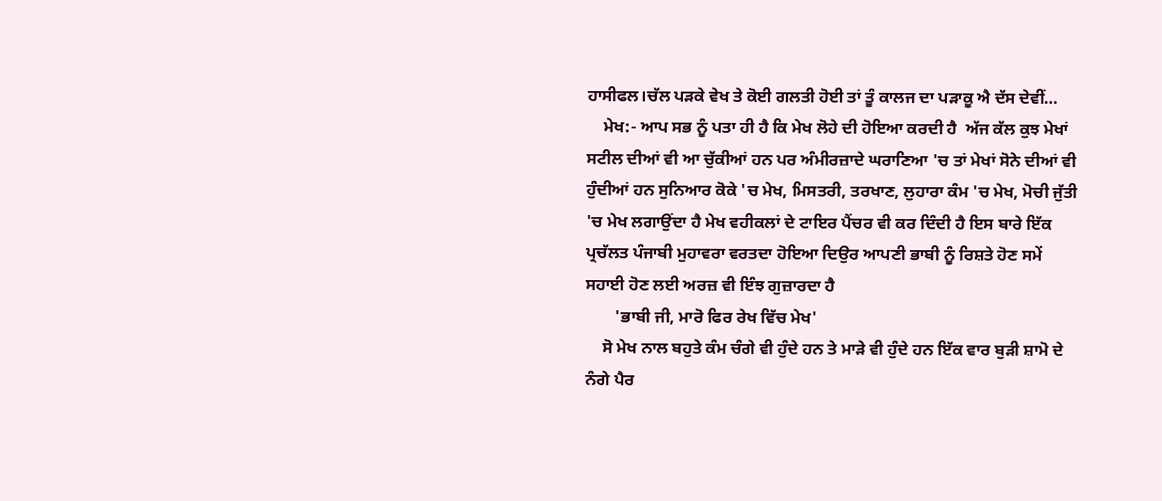ਹਾਸੀਫਲ।ਚੱਲ ਪੜਕੇ ਵੇਖ ਤੇ ਕੋਈ ਗਲਤੀ ਹੋਈ ਤਾਂ ਤੂੰ ਕਾਲਜ ਦਾ ਪੜਾਕੂ ਐ ਦੱਸ ਦੇਵੀਂ…
    ਮੇਖ:- ਆਪ ਸਭ ਨੂੰ ਪਤਾ ਹੀ ਹੈ ਕਿ ਮੇਖ ਲੋਹੇ ਦੀ ਹੋਇਆ ਕਰਦੀ ਹੈ  ਅੱਜ ਕੱਲ ਕੁਝ ਮੇਖਾਂ ਸਟੀਲ ਦੀਆਂ ਵੀ ਆ ਚੁੱਕੀਆਂ ਹਨ ਪਰ ਅੰਮੀਰਜ਼ਾਦੇ ਘਰਾਣਿਆ 'ਚ ਤਾਂ ਮੇਖਾਂ ਸੋਨੇ ਦੀਆਂ ਵੀ ਹੁੰਦੀਆਂ ਹਨ ਸੁਨਿਆਰ ਕੋਕੇ 'ਚ ਮੇਖ, ਮਿਸਤਰੀ, ਤਰਖਾਣ, ਲੁਹਾਰਾ ਕੰਮ 'ਚ ਮੇਖ, ਮੋਚੀ ਜੁੱਤੀ 'ਚ ਮੇਖ ਲਗਾਉਂਦਾ ਹੈ ਮੇਖ ਵਹੀਕਲਾਂ ਦੇ ਟਾਇਰ ਪੈਂਚਰ ਵੀ ਕਰ ਦਿੰਦੀ ਹੈ ਇਸ ਬਾਰੇ ਇੱਕ ਪ੍ਰਚੱਲਤ ਪੰਜਾਬੀ ਮੁਹਾਵਰਾ ਵਰਤਦਾ ਹੋਇਆ ਦਿਉਰ ਆਪਣੀ ਭਾਬੀ ਨੂੰ ਰਿਸ਼ਤੇ ਹੋਣ ਸਮੇਂ ਸਹਾਈ ਹੋਣ ਲਈ ਅਰਜ਼ ਵੀ ਇੰਝ ਗੁਜ਼ਾਰਦਾ ਹੈ
       'ਭਾਬੀ ਜੀ, ਮਾਰੋ ਫਿਰ ਰੇਖ ਵਿੱਚ ਮੇਖ'
    ਸੋ ਮੇਖ ਨਾਲ ਬਹੁਤੇ ਕੰਮ ਚੰਗੇ ਵੀ ਹੁੰਦੇ ਹਨ ਤੇ ਮਾੜੇ ਵੀ ਹੁੰਦੇ ਹਨ ਇੱਕ ਵਾਰ ਬੁੜੀ ਸ਼ਾਮੋ ਦੇ ਨੰਗੇ ਪੈਰ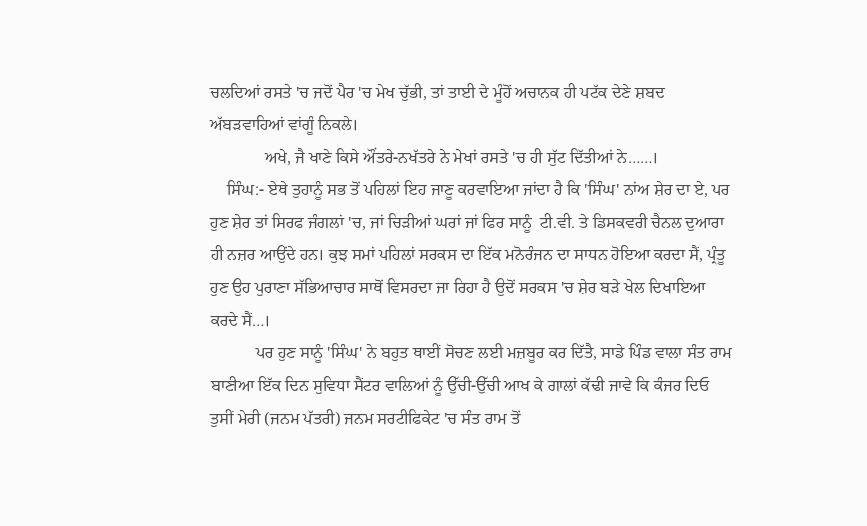ਚਲਦਿਆਂ ਰਸਤੇ 'ਚ ਜਦੋਂ ਪੈਰ 'ਚ ਮੇਖ ਚੁੱਭੀ, ਤਾਂ ਤਾਈ ਦੇ ਮੂੰਹੋਂ ਅਚਾਨਕ ਹੀ ਪਟੱਕ ਦੇਣੇ ਸ਼ਬਦ ਅੱਬੜਵਾਹਿਆਂ ਵਾਂਗੂੰ ਨਿਕਲੇ।
             ਅਖੇ, ਜੈ ਖਾਣੇ ਕਿਸੇ ਔਂਤਰੇ-ਨਖੱਤਰੇ ਨੇ ਮੇਖਾਂ ਰਸਤੇ 'ਚ ਹੀ ਸੁੱਟ ਦਿੱਤੀਆਂ ਨੇ……।
    ਸਿੰਘ:- ਏਥੇ ਤੁਹਾਨੂੰ ਸਭ ਤੋਂ ਪਹਿਲਾਂ ਇਹ ਜਾਣੂ ਕਰਵਾਇਆ ਜਾਂਦਾ ਹੈ ਕਿ 'ਸਿੰਘ' ਨਾਂਅ ਸ਼ੇਰ ਦਾ ਏ, ਪਰ ਹੁਣ ਸ਼ੇਰ ਤਾਂ ਸਿਰਫ ਜੰਗਲਾਂ 'ਚ, ਜਾਂ ਚਿੜੀਆਂ ਘਰਾਂ ਜਾਂ ਫਿਰ ਸਾਨੂੰ  ਟੀ.ਵੀ. ਤੇ ਡਿਸਕਵਰੀ ਚੈਨਲ ਦੁਆਰਾ ਹੀ ਨਜ਼ਰ ਆਉਂਦੇ ਹਨ। ਕੁਝ ਸਮਾਂ ਪਹਿਲਾਂ ਸਰਕਸ ਦਾ ਇੱਕ ਮਨੋਰੰਜਨ ਦਾ ਸਾਧਨ ਹੋਇਆ ਕਰਦਾ ਸੈਂ, ਪ੍ਰੰਤੂ ਹੁਣ ਉਹ ਪੁਰਾਣਾ ਸੱਭਿਆਚਾਰ ਸਾਥੋਂ ਵਿਸਰਦਾ ਜਾ ਰਿਹਾ ਹੈ ਉਦੋਂ ਸਰਕਸ 'ਚ ਸ਼ੇਰ ਬੜੇ ਖੇਲ ਦਿਖਾਇਆ ਕਰਦੇ ਸੈਂ…।
           ਪਰ ਹੁਣ ਸਾਨੂੰ 'ਸਿੰਘ' ਨੇ ਬਹੁਤ ਥਾਈਂ ਸੋਚਣ ਲਈ ਮਜ਼ਬੂਰ ਕਰ ਦਿੱਤੈ, ਸਾਡੇ ਪਿੰਡ ਵਾਲਾ ਸੰਤ ਰਾਮ ਬਾਣੀਆ ਇੱਕ ਦਿਨ ਸੁਵਿਧਾ ਸੈਂਟਰ ਵਾਲਿਆਂ ਨੂੰ ਉੱਚੀ-ਉੱਚੀ ਆਖ ਕੇ ਗਾਲਾਂ ਕੱਢੀ ਜਾਵੇ ਕਿ ਕੰਜਰ ਦਿਓ ਤੁਸੀਂ ਮੇਰੀ (ਜਨਮ ਪੱਤਰੀ) ਜਨਮ ਸਰਟੀਫਿਕੇਟ 'ਚ ਸੰਤ ਰਾਮ ਤੋਂ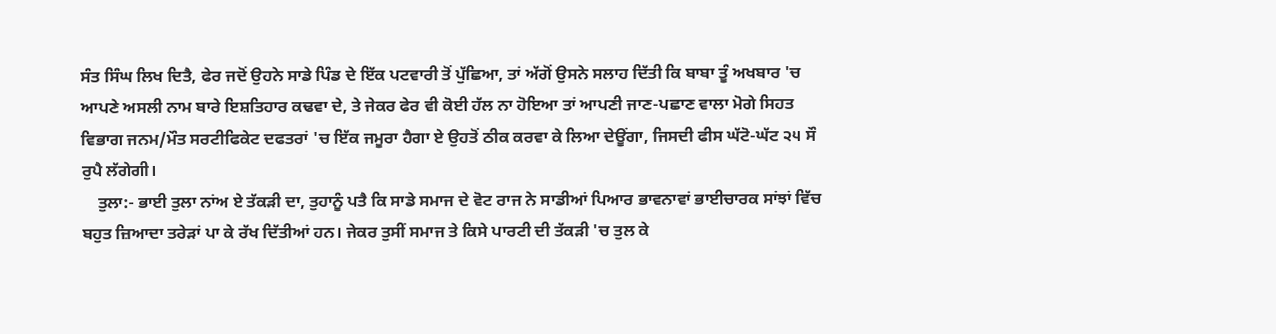ਸੰਤ ਸਿੰਘ ਲਿਖ ਦਿਤੈ, ਫੇਰ ਜਦੋਂ ਉਹਨੇ ਸਾਡੇ ਪਿੰਡ ਦੇ ਇੱਕ ਪਟਵਾਰੀ ਤੋਂ ਪੁੱਛਿਆ, ਤਾਂ ਅੱਗੋਂ ਉਸਨੇ ਸਲਾਹ ਦਿੱਤੀ ਕਿ ਬਾਬਾ ਤੂੰ ਅਖਬਾਰ 'ਚ ਆਪਣੇ ਅਸਲੀ ਨਾਮ ਬਾਰੇ ਇਸ਼ਤਿਹਾਰ ਕਢਵਾ ਦੇ, ਤੇ ਜੇਕਰ ਫੇਰ ਵੀ ਕੋਈ ਹੱਲ ਨਾ ਹੋਇਆ ਤਾਂ ਆਪਣੀ ਜਾਣ-ਪਛਾਣ ਵਾਲਾ ਮੋਗੇ ਸਿਹਤ ਵਿਭਾਗ ਜਨਮ/ਮੌਤ ਸਰਟੀਫਿਕੇਟ ਦਫਤਰਾਂ 'ਚ ਇੱਕ ਜਮੂਰਾ ਹੈਗਾ ਏ ਉਹਤੋਂ ਠੀਕ ਕਰਵਾ ਕੇ ਲਿਆ ਦੇਊਂਗਾ, ਜਿਸਦੀ ਫੀਸ ਘੱਟੋ-ਘੱਟ ੨੫ ਸੌ ਰੁਪੈ ਲੱਗੇਗੀ।
    ਤੁਲਾ:- ਭਾਈ ਤੁਲਾ ਨਾਂਅ ਏ ਤੱਕੜੀ ਦਾ, ਤੁਹਾਨੂੰ ਪਤੈ ਕਿ ਸਾਡੇ ਸਮਾਜ ਦੇ ਵੋਟ ਰਾਜ ਨੇ ਸਾਡੀਆਂ ਪਿਆਰ ਭਾਵਨਾਵਾਂ ਭਾਈਚਾਰਕ ਸਾਂਝਾਂ ਵਿੱਚ ਬਹੁਤ ਜ਼ਿਆਦਾ ਤਰੇੜਾਂ ਪਾ ਕੇ ਰੱਖ ਦਿੱਤੀਆਂ ਹਨ। ਜੇਕਰ ਤੁਸੀਂ ਸਮਾਜ ਤੇ ਕਿਸੇ ਪਾਰਟੀ ਦੀ ਤੱਕੜੀ 'ਚ ਤੁਲ ਕੇ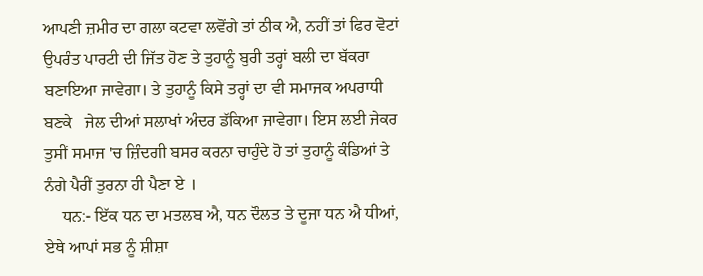ਆਪਣੀ ਜ਼ਮੀਰ ਦਾ ਗਲਾ ਕਟਵਾ ਲਵੋਂਗੇ ਤਾਂ ਠੀਕ ਐ, ਨਹੀਂ ਤਾਂ ਫਿਰ ਵੋਟਾਂ ਉਪਰੰਤ ਪਾਰਟੀ ਦੀ ਜਿੱਤ ਹੋਣ ਤੇ ਤੁਹਾਨੂੰ ਬੁਰੀ ਤਰ੍ਹਾਂ ਬਲੀ ਦਾ ਬੱਕਰਾ ਬਣਾਇਆ ਜਾਵੇਗਾ। ਤੇ ਤੁਹਾਨੂੰ ਕਿਸੇ ਤਰ੍ਹਾਂ ਦਾ ਵੀ ਸਮਾਜਕ ਅਪਰਾਧੀ ਬਣਕੇ   ਜੇਲ ਦੀਆਂ ਸਲਾਖਾਂ ਅੰਦਰ ਡੱਕਿਆ ਜਾਵੇਗਾ। ਇਸ ਲਈ ਜੇਕਰ ਤੁਸੀਂ ਸਮਾਜ 'ਚ ਜ਼ਿੰਦਗੀ ਬਸਰ ਕਰਨਾ ਚਾਹੁੰਦੇ ਹੋ ਤਾਂ ਤੁਹਾਨੂੰ ਕੰਡਿਆਂ ਤੇ ਨੰਗੇ ਪੈਰੀਂ ਤੁਰਨਾ ਹੀ ਪੈਣਾ ਏ ।
    ਧਨ:- ਇੱਕ ਧਨ ਦਾ ਮਤਲਬ ਐ, ਧਨ ਦੌਲਤ ਤੇ ਦੂਜਾ ਧਨ ਐ ਧੀਆਂ, ਏਥੇ ਆਪਾਂ ਸਭ ਨੂੰ ਸ਼ੀਸ਼ਾ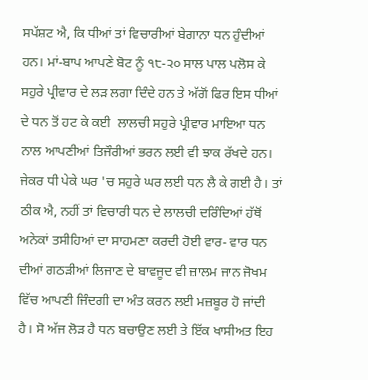ਸਪੱਸ਼ਟ ਐ, ਕਿ ਧੀਆਂ ਤਾਂ ਵਿਚਾਰੀਆਂ ਬੇਗਾਨਾ ਧਨ ਹੁੰਦੀਆਂ ਹਨ। ਮਾਂ-ਬਾਪ ਆਪਣੇ ਬੋਟ ਨੂੰ ੧੮-੨੦ ਸਾਲ ਪਾਲ ਪਲੋਸ ਕੇ ਸਹੁਰੇ ਪ੍ਰੀਵਾਰ ਦੇ ਲੜ ਲਗਾ ਦਿੰਦੇ ਹਨ ਤੇ ਅੱਗੋਂ ਫਿਰ ਇਸ ਧੀਆਂ ਦੇ ਧਨ ਤੋਂ ਹਟ ਕੇ ਕਈ  ਲਾਲਚੀ ਸਹੁਰੇ ਪ੍ਰੀਵਾਰ ਮਾਇਆ ਧਨ ਨਾਲ ਆਪਣੀਆਂ ਤਿਜੌਰੀਆਂ ਭਰਨ ਲਈ ਵੀ ਝਾਕ ਰੱਖਦੇ ਹਨ। ਜੇਕਰ ਧੀ ਪੇਕੇ ਘਰ 'ਚ ਸਹੁਰੇ ਘਰ ਲਈ ਧਨ ਲੈ ਕੇ ਗਈ ਹੈ। ਤਾਂ ਠੀਕ ਐ, ਨਹੀਂ ਤਾਂ ਵਿਚਾਰੀ ਧਨ ਦੇ ਲਾਲਚੀ ਦਰਿੰਦਿਆਂ ਹੱਥੋਂ ਅਨੇਕਾਂ ਤਸੀਹਿਆਂ ਦਾ ਸਾਹਮਣਾ ਕਰਦੀ ਹੋਈ ਵਾਰ- ਵਾਰ ਧਨ ਦੀਆਂ ਗਠੜੀਆਂ ਲਿਜਾਣ ਦੇ ਬਾਵਜੂਦ ਵੀ ਜ਼ਾਲਮ ਜਾਨ ਜੋਖਮ ਵਿੱਚ ਆਪਣੀ ਜਿੰਦਗੀ ਦਾ ਅੰਤ ਕਰਨ ਲਈ ਮਜ਼ਬੂਰ ਹੋ ਜਾਂਦੀ ਹੈ। ਸੋ ਅੱਜ ਲੋੜ ਹੈ ਧਨ ਬਚਾਉਣ ਲਈ ਤੇ ਇੱਕ ਖਾਸੀਅਤ ਇਹ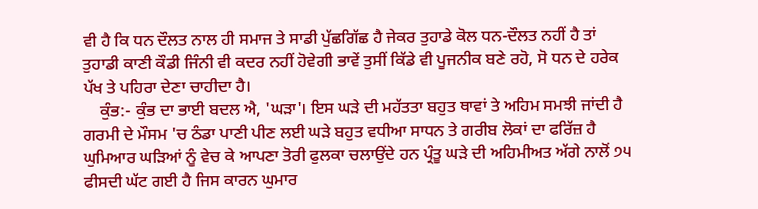ਵੀ ਹੈ ਕਿ ਧਨ ਦੌਲਤ ਨਾਲ ਹੀ ਸਮਾਜ ਤੇ ਸਾਡੀ ਪੁੱਛਗਿੱਛ ਹੈ ਜੇਕਰ ਤੁਹਾਡੇ ਕੋਲ ਧਨ-ਦੌਲਤ ਨਹੀਂ ਹੈ ਤਾਂ ਤੁਹਾਡੀ ਕਾਣੀ ਕੌਡੀ ਜਿੰਨੀ ਵੀ ਕਦਰ ਨਹੀਂ ਹੋਵੇਗੀ ਭਾਵੇਂ ਤੁਸੀਂ ਕਿੱਡੇ ਵੀ ਪੂਜਨੀਕ ਬਣੇ ਰਹੋ, ਸੋ ਧਨ ਦੇ ਹਰੇਕ ਪੱਖ ਤੇ ਪਹਿਰਾ ਦੇਣਾ ਚਾਹੀਦਾ ਹੈ।
    ਕੁੰਭ:- ਕੁੰਭ ਦਾ ਭਾਈ ਬਦਲ ਐ, 'ਘੜਾ'। ਇਸ ਘੜੇ ਦੀ ਮਹੱਤਤਾ ਬਹੁਤ ਥਾਵਾਂ ਤੇ ਅਹਿਮ ਸਮਝੀ ਜਾਂਦੀ ਹੈ ਗਰਮੀ ਦੇ ਮੌਸਮ 'ਚ ਠੰਡਾ ਪਾਣੀ ਪੀਣ ਲਈ ਘੜੇ ਬਹੁਤ ਵਧੀਆ ਸਾਧਨ ਤੇ ਗਰੀਬ ਲੋਕਾਂ ਦਾ ਫਰਿੱਜ਼ ਹੈ ਘੁਮਿਆਰ ਘੜਿਆਂ ਨੂੰ ਵੇਚ ਕੇ ਆਪਣਾ ਤੋਰੀ ਫੁਲਕਾ ਚਲਾਉਂਦੇ ਹਨ ਪ੍ਰੰਤੂ ਘੜੇ ਦੀ ਅਹਿਮੀਅਤ ਅੱਗੇ ਨਾਲੋਂ ੭੫ ਫੀਸਦੀ ਘੱਟ ਗਈ ਹੈ ਜਿਸ ਕਾਰਨ ਘੁਮਾਰ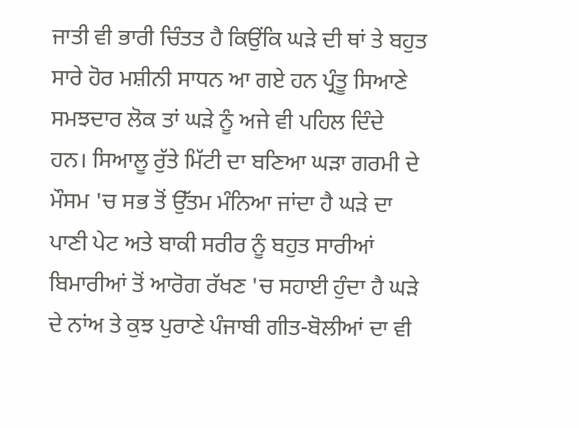ਜਾਤੀ ਵੀ ਭਾਰੀ ਚਿੰਤਤ ਹੈ ਕਿਉਂਕਿ ਘੜੇ ਦੀ ਥਾਂ ਤੇ ਬਹੁਤ ਸਾਰੇ ਹੋਰ ਮਸ਼ੀਨੀ ਸਾਧਨ ਆ ਗਏ ਹਨ ਪ੍ਰੰਤੂ ਸਿਆਣੇ ਸਮਝਦਾਰ ਲੋਕ ਤਾਂ ਘੜੇ ਨੂੰ ਅਜੇ ਵੀ ਪਹਿਲ ਦਿੰਦੇ ਹਨ। ਸਿਆਲੂ ਰੁੱਤੇ ਮਿੱਟੀ ਦਾ ਬਣਿਆ ਘੜਾ ਗਰਮੀ ਦੇ ਮੌਸਮ 'ਚ ਸਭ ਤੋਂ ਉੱਤਮ ਮੰਨਿਆ ਜਾਂਦਾ ਹੈ ਘੜੇ ਦਾ ਪਾਣੀ ਪੇਟ ਅਤੇ ਬਾਕੀ ਸਰੀਰ ਨੂੰ ਬਹੁਤ ਸਾਰੀਆਂ ਬਿਮਾਰੀਆਂ ਤੋਂ ਆਰੋਗ ਰੱਖਣ 'ਚ ਸਹਾਈ ਹੁੰਦਾ ਹੈ ਘੜੇ ਦੇ ਨਾਂਅ ਤੇ ਕੁਝ ਪੁਰਾਣੇ ਪੰਜਾਬੀ ਗੀਤ-ਬੋਲੀਆਂ ਦਾ ਵੀ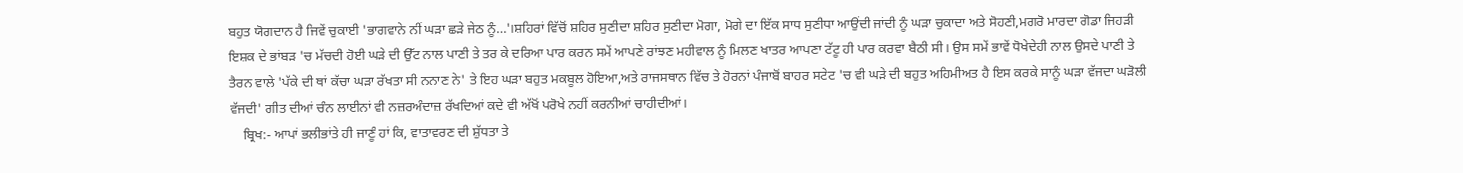ਬਹੁਤ ਯੋਗਦਾਨ ਹੈ ਜਿਵੇਂ ਚੁਕਾਈ 'ਭਾਗਵਾਨੇ ਨੀਂ ਘੜਾ ਛੜੇ ਜੇਠ ਨੂੰ…'।ਸ਼ਹਿਰਾਂ ਵਿੱਚੋਂ ਸ਼ਹਿਰ ਸੁਣੀਦਾ ਸ਼ਹਿਰ ਸੁਣੀਦਾ ਮੋਗਾ, ਮੋਗੇ ਦਾ ਇੱਕ ਸਾਧ ਸੁਣੀਧਾ ਆਉਂਦੀ ਜਾਂਦੀ ਨੂੰ ਘੜਾ ਚੁਕਾਦਾ ਅਤੇ ਸੋਹਣੀ,ਮਗਰੋ ਮਾਰਦਾ ਗੋਡਾ ਜਿਹੜੀ ਇਸ਼ਕ ਦੇ ਭਾਂਬੜ 'ਚ ਮੱਚਦੀ ਹੋਈ ਘੜੇ ਦੀ ਉੱਟ ਨਾਲ ਪਾਣੀ ਤੇ ਤਰ ਕੇ ਦਰਿਆ ਪਾਰ ਕਰਨ ਸਮੇਂ ਆਪਣੇ ਰਾਂਝਣ ਮਹੀਵਾਲ ਨੂੰ ਮਿਲਣ ਖਾਤਰ ਆਪਣਾ ਟੱਟੂ ਹੀ ਪਾਰ ਕਰਵਾ ਬੈਠੀ ਸੀ। ਉਸ ਸਮੇਂ ਭਾਵੇਂ ਧੋਖੇਦੇਹੀ ਨਾਲ ਉਸਦੇ ਪਾਣੀ ਤੇ ਤੈਰਨ ਵਾਲੇ 'ਪੱਕੇ ਦੀ ਥਾਂ ਕੱਚਾ ਘੜਾ ਰੱਖਤਾ ਸੀ ਨਨਾਣ ਨੇ' ਤੇ ਇਹ ਘੜਾ ਬਹੁਤ ਮਕਬੂਲ ਹੋਇਆ,ਅਤੇ ਰਾਜਸਥਾਨ ਵਿੱਚ ਤੇ ਹੋਰਨਾਂ ਪੰਜਾਬੋਂ ਬਾਹਰ ਸਟੇਟ 'ਚ ਵੀ ਘੜੇ ਦੀ ਬਹੁਤ ਅਹਿਮੀਅਤ ਹੈ ਇਸ ਕਰਕੇ ਸਾਨੂੰ ਘੜਾ ਵੱਜਦਾ ਘੜੋਲੀ ਵੱਜਦੀ' ਗੀਤ ਦੀਆਂ ਚੰਨ ਲਾਈਨਾਂ ਵੀ ਨਜ਼ਰਅੰਦਾਜ਼ ਰੱਖਦਿਆਂ ਕਦੇ ਵੀ ਅੱਖੋਂ ਪਰੋਖੇ ਨਹੀਂ ਕਰਨੀਆਂ ਚਾਹੀਦੀਆਂ।
    ਬ੍ਰਿਖ:- ਆਪਾਂ ਭਲੀਭਾਂਤੇ ਹੀ ਜਾਣੂੰ ਹਾਂ ਕਿ, ਵਾਤਾਵਰਣ ਦੀ ਸ਼ੁੱਧਤਾ ਤੇ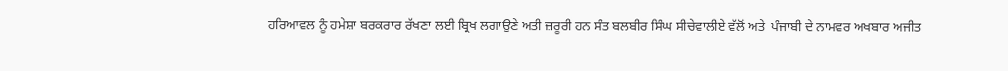ਹਰਿਆਵਲ ਨੂੰ ਹਮੇਸ਼ਾ ਬਰਕਰਾਰ ਰੱਖਣਾ ਲਈ ਬ੍ਰਿਖ ਲਗਾਉਣੇ ਅਤੀ ਜ਼ਰੂਰੀ ਹਨ ਸੰਤ ਬਲਬੀਰ ਸਿੰਘ ਸੀਚੇਵਾਲੀਏ ਵੱਲੋਂ ਅਤੇ  ਪੰਜਾਬੀ ਦੇ ਨਾਮਵਰ ਅਖਬਾਰ ਅਜੀਤ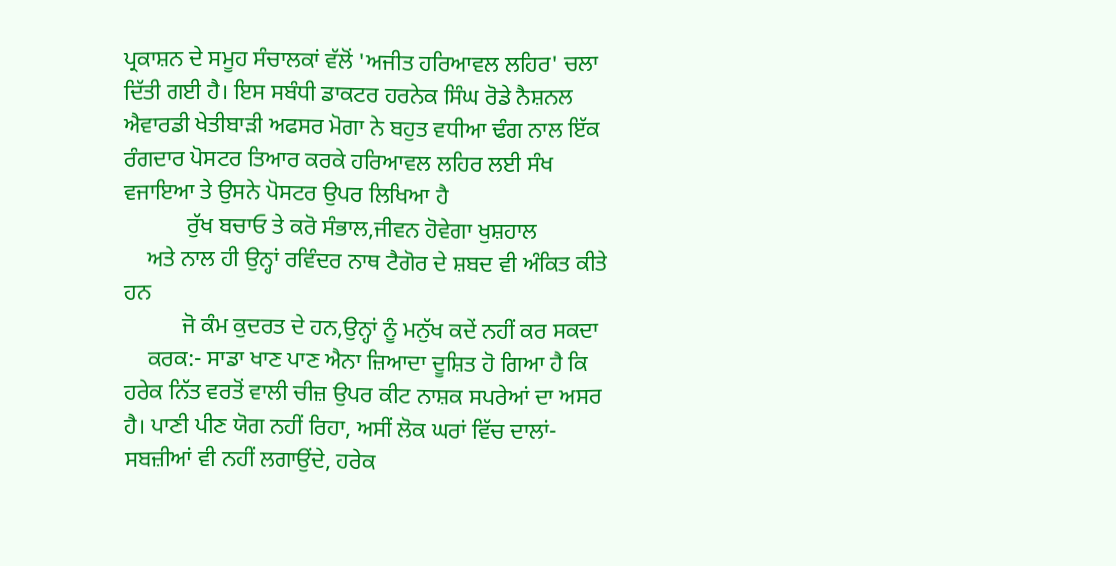ਪ੍ਰਕਾਸ਼ਨ ਦੇ ਸਮੂਹ ਸੰਚਾਲਕਾਂ ਵੱਲੋਂ 'ਅਜੀਤ ਹਰਿਆਵਲ ਲਹਿਰ' ਚਲਾ ਦਿੱਤੀ ਗਈ ਹੈ। ਇਸ ਸਬੰਧੀ ਡਾਕਟਰ ਹਰਨੇਕ ਸਿੰਘ ਰੋਡੇ ਨੈਸ਼ਨਲ ਐਵਾਰਡੀ ਖੇਤੀਬਾੜੀ ਅਫਸਰ ਮੋਗਾ ਨੇ ਬਹੁਤ ਵਧੀਆ ਢੰਗ ਨਾਲ ਇੱਕ ਰੰਗਦਾਰ ਪੋਸਟਰ ਤਿਆਰ ਕਰਕੇ ਹਰਿਆਵਲ ਲਹਿਰ ਲਈ ਸੰਖ ਵਜਾਇਆ ਤੇ ਉਸਨੇ ਪੋਸਟਰ ਉਪਰ ਲਿਖਿਆ ਹੈ
           ਰੁੱਖ ਬਚਾਓ ਤੇ ਕਰੋ ਸੰਭਾਲ,ਜੀਵਨ ਹੋਵੇਗਾ ਖੁਸ਼ਹਾਲ
    ਅਤੇ ਨਾਲ ਹੀ ਉਨ੍ਹਾਂ ਰਵਿੰਦਰ ਨਾਥ ਟੈਗੋਰ ਦੇ ਸ਼ਬਦ ਵੀ ਅੰਕਿਤ ਕੀਤੇ ਹਨ
          ਜੋ ਕੰਮ ਕੁਦਰਤ ਦੇ ਹਨ,ਉਨ੍ਹਾਂ ਨੂੰ ਮਨੁੱਖ ਕਦੇਂ ਨਹੀਂ ਕਰ ਸਕਦਾ
    ਕਰਕ:- ਸਾਡਾ ਖਾਣ ਪਾਣ ਐਨਾ ਜ਼ਿਆਦਾ ਦੂਸ਼ਿਤ ਹੋ ਗਿਆ ਹੈ ਕਿ ਹਰੇਕ ਨਿੱਤ ਵਰਤੋਂ ਵਾਲੀ ਚੀਜ਼ ਉਪਰ ਕੀਟ ਨਾਸ਼ਕ ਸਪਰੇਆਂ ਦਾ ਅਸਰ ਹੈ। ਪਾਣੀ ਪੀਣ ਯੋਗ ਨਹੀਂ ਰਿਹਾ, ਅਸੀਂ ਲੋਕ ਘਰਾਂ ਵਿੱਚ ਦਾਲਾਂ-ਸਬਜ਼ੀਆਂ ਵੀ ਨਹੀਂ ਲਗਾਉਂਦੇ, ਹਰੇਕ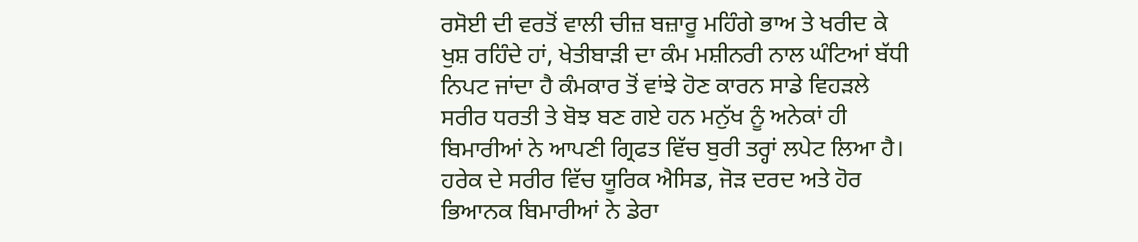ਰਸੋਈ ਦੀ ਵਰਤੋਂ ਵਾਲੀ ਚੀਜ਼ ਬਜ਼ਾਰੂ ਮਹਿੰਗੇ ਭਾਅ ਤੇ ਖਰੀਦ ਕੇ ਖੁਸ਼ ਰਹਿੰਦੇ ਹਾਂ, ਖੇਤੀਬਾੜੀ ਦਾ ਕੰਮ ਮਸ਼ੀਨਰੀ ਨਾਲ ਘੰਟਿਆਂ ਬੱਧੀ ਨਿਪਟ ਜਾਂਦਾ ਹੈ ਕੰਮਕਾਰ ਤੋਂ ਵਾਂਝੇ ਹੋਣ ਕਾਰਨ ਸਾਡੇ ਵਿਹੜਲੇ ਸਰੀਰ ਧਰਤੀ ਤੇ ਬੋਝ ਬਣ ਗਏ ਹਨ ਮਨੁੱਖ ਨੂੰ ਅਨੇਕਾਂ ਹੀ ਬਿਮਾਰੀਆਂ ਨੇ ਆਪਣੀ ਗ੍ਰਿਫਤ ਵਿੱਚ ਬੁਰੀ ਤਰ੍ਹਾਂ ਲਪੇਟ ਲਿਆ ਹੈ। ਹਰੇਕ ਦੇ ਸਰੀਰ ਵਿੱਚ ਯੂਰਿਕ ਐਸਿਡ, ਜੋੜ ਦਰਦ ਅਤੇ ਹੋਰ ਭਿਆਨਕ ਬਿਮਾਰੀਆਂ ਨੇ ਡੇਰਾ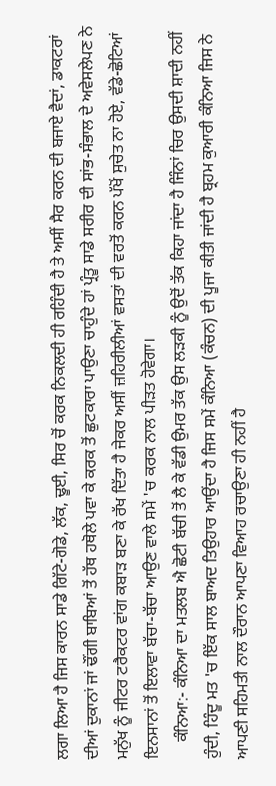ਲਗਾ ਲਿਆ ਹੈ ਜਿਸ ਕਾਰਨ ਸਾਡੇ ਗਿੱਟੇ-ਗੋਡੇ, ਲੱਕ, ਢੂਈ, ਸਿਰ ਚੋਂ ਕਰਕ ਨਿਕਲਦੀ ਹੀ ਰਹਿੰਦੀ ਹੈ ਤੇ ਅਸੀਂ ਸੈਰ ਕਰਨ ਦੀ ਬਜਾਏ ਵੈਦਾਂ, ਡਾਕਟਰਾਂ ਦੀਆਂ ਦੁਕਾਨਾਂ ਜਾਂ ਢੌਂਗੀ ਬਾਬਿਆਂ ਤੋਂ ਹੱਥ ਹਥੋਲੇ ਪਵਾ ਕੇ ਕਰਕ ਤੋਂ ਛੁਟਕਾਰਾ ਪਾਉਣਾ ਚਾਹੁੰਦੇ ਹਾਂ ਪ੍ਰੰਤੂ ਸਾਡੇ ਸਰੀਰ ਦੀ ਸਾਂਭ-ਸੰਭਾਲ ਦੇ ਅਵੇਸਲੇਪਣ ਨੇ ਮਨੁੱਖ ਨੂੰ ਜੀਟਰ ਟਰੈਕਟਰ ਵਾਂਗ ਕਬਾੜ ਬਣਾ ਕੇ ਰੱਖ ਦਿੱਤਾ ਹੈ ਜੇਕਰ ਅਸੀਂ ਜ਼ਹਿਰੀਲੀਆਂ ਵਸਤਾਂ ਦੀ ਵਰਤੋਂ ਕਰਨ ਪੱਖੋਂ ਸੁਚੇਤ ਨਾ ਹੋਏ, ਵੱਡੇ-ਛੋਟਿਆਂ ਇਨਸਾਨਾਂ ਤੋਂ ਇਲਾਵਾ ਬੱਚਾ-ਬੱਚਾ ਆਉਣ ਵਾਲੇ ਸਮੇਂ 'ਚ ਕਰਕ ਨਾਲ ਪੀੜਤ ਹੋਵੇਗਾ।
    ਕੰਨਿਆ:- ਕੰਨਿਆ ਦਾ ਮਤਲਬ ਐ ਛੋਟੀ ਬੱਚੀ ਤੋਂ ਲੈ ਕੇ ਵੱਡੀ ਉਮਰ ਤੱਕ ਉਸ ਲੜਕੀ ਨੂੰ ਉਦੋਂ ਤੱਕ ਕਿਹਾ ਜਾਂਦਾ ਹੈ ਜਿੰਨਾਂ ਚਿਰ ਉਸਦੀ ਸ਼ਾਦੀ ਨਹੀਂ ਹੁੰਦੀ, ਹਿੰਦੂ ਮਤ 'ਚ ਇੱਕ ਸਾਲ ਬਾਅਦ ਤਿਉਹਾਰ ਆਉਂਦਾ ਹੈ ਜਿਸ ਸਮੇਂ ਕੰਨਿਆ (ਕੰਚਨ) ਦੀ ਪੂਜਾ ਕੀਤੀ ਜਾਂਦੀ ਹੈ ਬ੍ਰਹਮ ਕੁਆਰੀ ਕੰਨਿਆ ਜਿਸ ਨੇ ਆਪਣੀ ਸਹਿਮਤੀ ਨਾਲ ਦੌਰਾਨ ਆਪਣਾ ਵਿਆਹ ਰਚਾਉਣਾ ਹੀ ਨਹੀਂ ਹੈ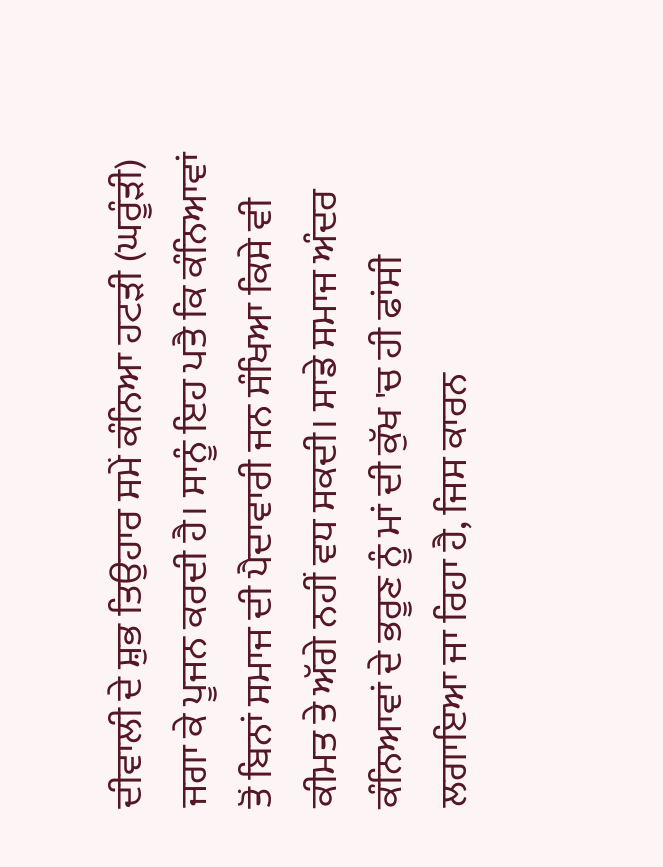ਦੀਵਾਲੀ ਦੇ ਸ਼ੁਭ ਤਿਉਹਾਰ ਸਮੇਂ ਕੰਨਿਆ ਹਟੜੀ (ਘਰੂੰੜੀ) ਜਗਾ ਕੇ ਪੂਜਨ ਕਰਦੀ ਹੈ। ਸਾਨੂੰ ਇਹ ਪਤੈ ਕਿ ਕੰਨਿਆਵਾਂ ਤੋਂ ਬਿਨਾਂ ਸਮਾਜ ਦੀ ਪੈਦਾਵਾਰੀ ਜਨ ਸੰਖਿਆ ਕਿਸੇ ਵੀ ਕੀਮਤ ਤੇ ਅੱਗੇ ਨਹੀਂ ਵਧ ਸਕਦੀ। ਸਾਡੇ ਸਮਾਜ ਅੰਦਰ ਕੰਨਿਆਵਾਂ ਦੇ ਭਰੂਣ ਨੂੰ ਮਾਂ ਦੀ ਕੁੱਖ 'ਚ ਹੀ ਫਾਂਸੀ ਲਗਾਇਆ ਜਾ ਰਿਹਾ ਹੈ, ਜਿਸ ਕਾਰਨ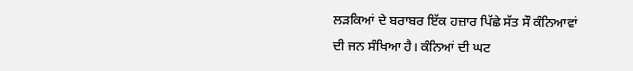ਲੜਕਿਆਂ ਦੇ ਬਰਾਬਰ ਇੱਕ ਹਜ਼ਾਰ ਪਿੱਛੇ ਸੱਤ ਸੌ ਕੰਨਿਆਵਾਂ ਦੀ ਜਨ ਸੰਖਿਆ ਹੈ। ਕੰਨਿਆਂ ਦੀ ਘਟ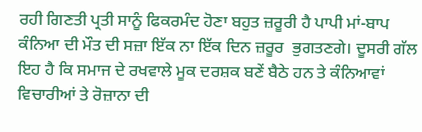ਰਹੀ ਗਿਣਤੀ ਪ੍ਰਤੀ ਸਾਨੂੰ ਫਿਕਰਮੰਦ ਹੋਣਾ ਬਹੁਤ ਜ਼ਰੂਰੀ ਹੈ ਪਾਪੀ ਮਾਂ-ਬਾਪ ਕੰਨਿਆ ਦੀ ਮੌਤ ਦੀ ਸਜ਼ਾ ਇੱਕ ਨਾ ਇੱਕ ਦਿਨ ਜ਼ਰੂਰ  ਭੁਗਤਣਗੇ। ਦੂਸਰੀ ਗੱਲ ਇਹ ਹੈ ਕਿ ਸਮਾਜ ਦੇ ਰਖਵਾਲੇ ਮੂਕ ਦਰਸ਼ਕ ਬਣੇਂ ਬੈਠੇ ਹਨ ਤੇ ਕੰਨਿਆਵਾਂ ਵਿਚਾਰੀਆਂ ਤੇ ਰੋਜ਼ਾਨਾ ਦੀ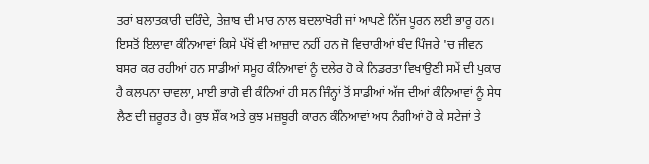ਤਰਾਂ ਬਲਾਤਕਾਰੀ ਦਰਿੰਦੇ, ਤੇਜ਼ਾਬ ਦੀ ਮਾਰ ਨਾਲ ਬਦਲਾਖੋਰੀ ਜਾਂ ਆਪਣੇ ਨਿੱਜ ਪੂਰਨ ਲਈ ਭਾਰੂ ਹਨ। ਇਸਤੋਂ ਇਲਾਵਾ ਕੰਨਿਆਵਾਂ ਕਿਸੇ ਪੱਖੋਂ ਵੀ ਆਜ਼ਾਦ ਨਹੀਂ ਹਨ ਜੋ ਵਿਚਾਰੀਆਂ ਬੰਦ ਪਿੰਜਰੇ 'ਚ ਜੀਵਨ ਬਸਰ ਕਰ ਰਹੀਆਂ ਹਨ ਸਾਡੀਆਂ ਸਮੂਹ ਕੰਨਿਆਵਾਂ ਨੂੰ ਦਲੇਰ ਹੋ ਕੇ ਨਿਡਰਤਾ ਵਿਖਾਉਣੀ ਸਮੇਂ ਦੀ ਪੁਕਾਰ ਹੈ ਕਲਪਨਾ ਚਾਵਲਾ, ਮਾਈ ਭਾਗੋ ਵੀ ਕੰਨਿਆਂ ਹੀ ਸਨ ਜਿੰਨ੍ਹਾਂ ਤੋਂ ਸਾਡੀਆਂ ਅੱਜ ਦੀਆਂ ਕੰਨਿਆਵਾਂ ਨੂੰ ਸੇਧ ਲੈਣ ਦੀ ਜ਼ਰੂਰਤ ਹੈ। ਕੁਝ ਸ਼ੌਂਕ ਅਤੇ ਕੁਝ ਮਜ਼ਬੂਰੀ ਕਾਰਨ ਕੰਨਿਆਵਾਂ ਅਧ ਨੰਗੀਆਂ ਹੋ ਕੇ ਸਟੇਜਾਂ ਤੇ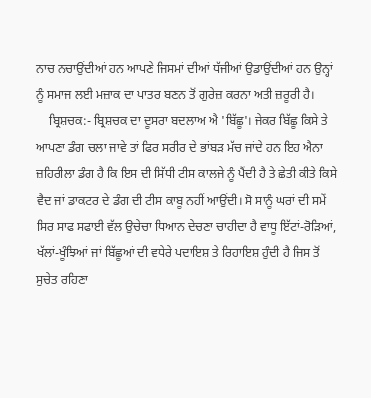ਨਾਚ ਨਚਾਉਂਦੀਆਂ ਹਨ ਆਪਣੇ ਜਿਸਮਾਂ ਦੀਆਂ ਧੱਜੀਆਂ ਉਡਾਉਂਦੀਆਂ ਹਨ ਉਨ੍ਹਾਂ ਨੂੰ ਸਮਾਜ ਲਈ ਮਜ਼ਾਕ ਦਾ ਪਾਤਰ ਬਣਨ ਤੋਂ ਗੁਰੇਜ਼ ਕਰਨਾ ਅਤੀ ਜ਼ਰੂਰੀ ਹੈ।
    ਬ੍ਰਿਸ਼ਚਕ:- ਬ੍ਰਿਸ਼ਚਕ ਦਾ ਦੂਸਰਾ ਬਦਲਾਅ ਐ 'ਬਿੱਛੂ'। ਜੇਕਰ ਬਿੱਛੂ ਕਿਸੇ ਤੇ ਆਪਣਾ ਡੰਗ ਚਲਾ ਜਾਵੇ ਤਾਂ ਫਿਰ ਸਰੀਰ ਦੇ ਭਾਂਬੜ ਮੱਚ ਜਾਂਦੇ ਹਨ ਇਹ ਐਨਾ ਜ਼ਹਿਰੀਲਾ ਡੰਗ ਹੈ ਕਿ ਇਸ ਦੀ ਸਿੱਧੀ ਟੀਸ ਕਾਲਜੇ ਨੂੰ ਪੈਂਦੀ ਹੈ ਤੇ ਛੇਤੀ ਕੀਤੇ ਕਿਸੇ ਵੈਦ ਜਾਂ ਡਾਕਟਰ ਦੇ ਡੰਗ ਦੀ ਟੀਸ ਕਾਬੂ ਨਹੀਂ ਆਉਂਦੀ। ਸੋ ਸਾਨੂੰ ਘਰਾਂ ਦੀ ਸਮੇਂ ਸਿਰ ਸਾਫ ਸਫਾਈ ਵੱਲ ਉਚੇਚਾ ਧਿਆਨ ਦੇਚਣਾ ਚਾਹੀਦਾ ਹੈ ਵਾਧੂ ਇੱਟਾਂ-ਰੋੜਿਆਂ, ਖੱਲਾਂ-ਖੂੰਝਿਆਂ ਜਾਂ ਬਿੱਛੂਆਂ ਦੀ ਵਧੇਰੇ ਪਦਾਇਸ਼ ਤੇ ਰਿਹਾਇਸ਼ ਹੁੰਦੀ ਹੈ ਜਿਸ ਤੋਂ ਸੁਚੇਤ ਰਹਿਣਾ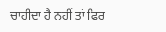ਚਾਹੀਦਾ ਹੈ ਨਹੀਂ ਤਾਂ ਫਿਰ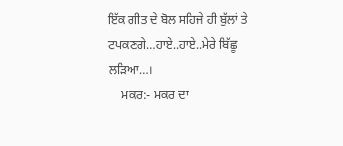ਇੱਕ ਗੀਤ ਦੇ ਬੋਲ ਸਹਿਜੇ ਹੀ ਬੁੱਲਾਂ ਤੇ ਟਪਕਣਗੇ…ਹਾਏ..ਹਾਏ..ਮੇਰੇ ਬਿੱਛੂ ਲੜਿਆ…।
    ਮਕਰ:- ਮਕਰ ਦਾ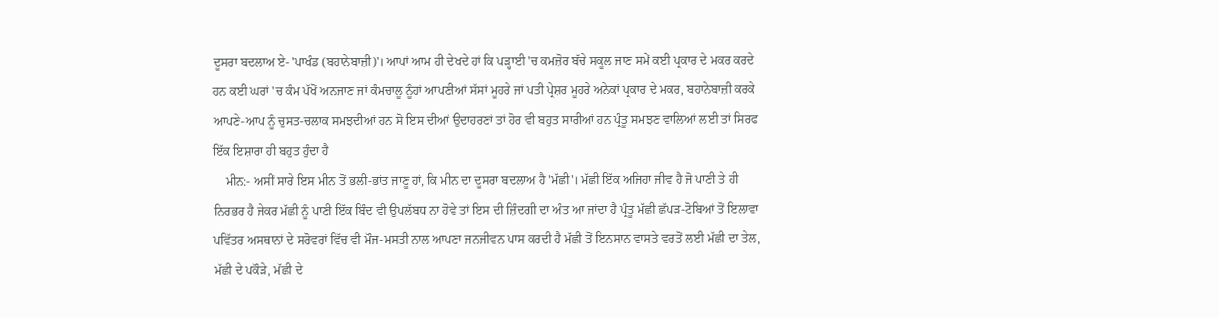ਦੂਸਰਾ ਬਦਲਾਅ ਏ- 'ਪਾਖੰਡ (ਬਹਾਨੇਬਾਜ਼ੀ)'। ਆਪਾਂ ਆਮ ਹੀ ਦੇਖਦੇ ਹਾਂ ਕਿ ਪੜ੍ਹਾਈ 'ਚ ਕਮਜ਼ੋਰ ਬੱਚੇ ਸਕੂਲ ਜਾਣ ਸਮੇਂ ਕਈ ਪ੍ਰਕਾਰ ਦੇ ਮਕਰ ਕਰਦੇ ਹਨ ਕਈ ਘਰਾਂ 'ਚ ਕੰਮ ਪੱਖੋਂ ਅਨਜਾਣ ਜਾਂ ਕੰਮਚਾਲੂ ਨੂੰਹਾਂ ਆਪਣੀਆਂ ਸੱਸਾਂ ਮੂਹਰੇ ਜਾਂ ਪਤੀ ਪ੍ਰੇਸ਼ਰ ਮੂਹਰੇ ਅਨੇਕਾਂ ਪ੍ਰਕਾਰ ਦੇ ਮਕਰ, ਬਹਾਨੇਬਾਜ਼ੀ ਕਰਕੇ ਆਪਣੇ-ਆਪ ਨੂੰ ਚੁਸਤ-ਚਲਾਕ ਸਮਝਦੀਆਂ ਹਨ ਸੋ ਇਸ ਦੀਆਂ ਉਦਾਹਰਣਾਂ ਤਾਂ ਹੋਰ ਵੀ ਬਹੁਤ ਸਾਰੀਆਂ ਹਨ ਪ੍ਰੰਤੂ ਸਮਝਣ ਵਾਲਿਆਂ ਲਈ ਤਾਂ ਸਿਰਫ ਇੱਕ ਇਸ਼ਾਰਾ ਹੀ ਬਹੁਤ ਹੁੰਦਾ ਹੈ
    ਮੀਨ:- ਅਸੀਂ ਸਾਰੇ ਇਸ ਮੀਨ ਤੋਂ ਭਲੀ-ਭਾਂਤ ਜਾਣੂ ਹਾਂ, ਕਿ ਮੀਨ ਦਾ ਦੂਸਰਾ ਬਦਲਾਅ ਹੈ 'ਮੱਛੀ'। ਮੱਛੀ ਇੱਕ ਅਜਿਹਾ ਜੀਵ ਹੈ ਜੋ ਪਾਣੀ ਤੇ ਹੀ ਨਿਰਭਰ ਹੈ ਜੇਕਰ ਮੱਛੀ ਨੂੰ ਪਾਣੀ ਇੱਕ ਬਿੰਦ ਵੀ ਉਪਲੱਬਧ ਨਾ ਹੋਵੇ ਤਾਂ ਇਸ ਦੀ ਜ਼ਿੰਦਗੀ ਦਾ ਅੰਤ ਆ ਜਾਂਦਾ ਹੈ ਪ੍ਰੰਤੂ ਮੱਛੀ ਛੱਪੜ-ਟੋਬਿਆਂ ਤੋਂ ਇਲਾਵਾ ਪਵਿੱਤਰ ਅਸਥਾਨਾਂ ਦੇ ਸਰੋਵਰਾਂ ਵਿੱਚ ਵੀ ਮੌਜ-ਮਸਤੀ ਨਾਲ ਆਪਣਾ ਜਨਜੀਵਨ ਪਾਸ ਕਰਦੀ ਹੈ ਮੱਛੀ ਤੋਂ ਇਨਸਾਨ ਵਾਸਤੇ ਵਰਤੋਂ ਲਈ ਮੱਛੀ ਦਾ ਤੇਲ, ਮੱਛੀ ਦੇ ਪਕੌੜੇ, ਮੱਛੀ ਦੇ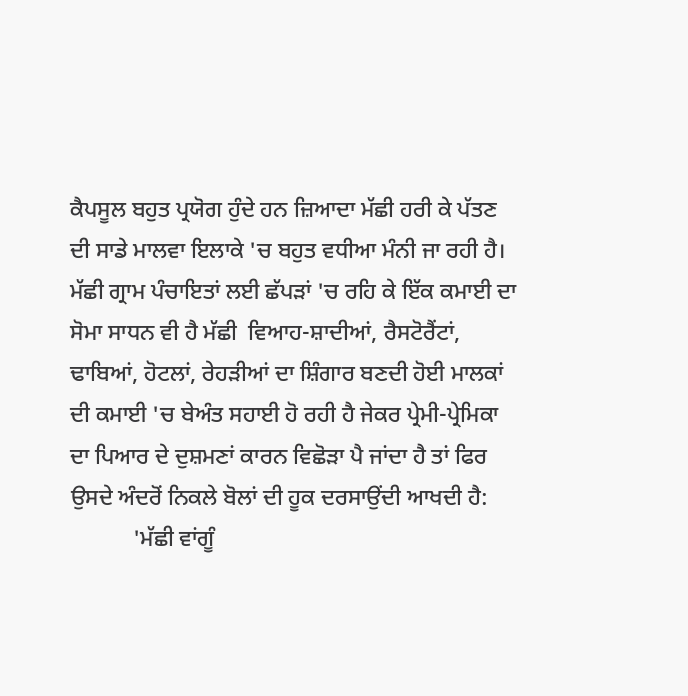ਕੈਪਸੂਲ ਬਹੁਤ ਪ੍ਰਯੋਗ ਹੁੰਦੇ ਹਨ ਜ਼ਿਆਦਾ ਮੱਛੀ ਹਰੀ ਕੇ ਪੱਤਣ ਦੀ ਸਾਡੇ ਮਾਲਵਾ ਇਲਾਕੇ 'ਚ ਬਹੁਤ ਵਧੀਆ ਮੰਨੀ ਜਾ ਰਹੀ ਹੈ।  ਮੱਛੀ ਗ੍ਰਾਮ ਪੰਚਾਇਤਾਂ ਲਈ ਛੱਪੜਾਂ 'ਚ ਰਹਿ ਕੇ ਇੱਕ ਕਮਾਈ ਦਾ ਸੋਮਾ ਸਾਧਨ ਵੀ ਹੈ ਮੱਛੀ  ਵਿਆਹ-ਸ਼ਾਦੀਆਂ, ਰੈਸਟੋਰੈਂਟਾਂ, ਢਾਬਿਆਂ, ਹੋਟਲਾਂ, ਰੇਹੜੀਆਂ ਦਾ ਸ਼ਿੰਗਾਰ ਬਣਦੀ ਹੋਈ ਮਾਲਕਾਂ ਦੀ ਕਮਾਈ 'ਚ ਬੇਅੰਤ ਸਹਾਈ ਹੋ ਰਹੀ ਹੈ ਜੇਕਰ ਪ੍ਰੇਮੀ-ਪ੍ਰੇਮਿਕਾ ਦਾ ਪਿਆਰ ਦੇ ਦੁਸ਼ਮਣਾਂ ਕਾਰਨ ਵਿਛੋੜਾ ਪੈ ਜਾਂਦਾ ਹੈ ਤਾਂ ਫਿਰ ਉਸਦੇ ਅੰਦਰੋਂ ਨਿਕਲੇ ਬੋਲਾਂ ਦੀ ਹੂਕ ਦਰਸਾਉਂਦੀ ਆਖਦੀ ਹੈ:
           'ਮੱਛੀ ਵਾਂਗੂੰ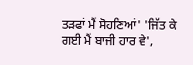ਤੜਫਾਂ ਮੈਂ ਸੋਹਣਿਆਂ' 'ਜਿੱਤ ਕੇ ਗਈ ਮੈਂ ਬਾਜੀ ਹਾਰ ਵੇ',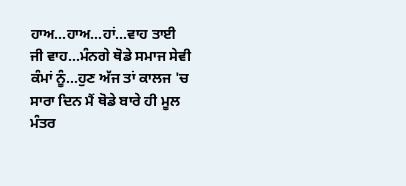ਹਾਅ…ਹਾਅ…ਹਾਂ…ਵਾਹ ਤਾਈ ਜੀ ਵਾਹ…ਮੰਨਗੇ ਥੋਡੇ ਸਮਾਜ ਸੇਵੀ ਕੰਮਾਂ ਨੂੰ…ਹੁਣ ਅੱਜ ਤਾਂ ਕਾਲਜ 'ਚ ਸਾਰਾ ਦਿਨ ਮੈਂ ਥੋਡੇ ਬਾਰੇ ਹੀ ਮੂਲ ਮੰਤਰ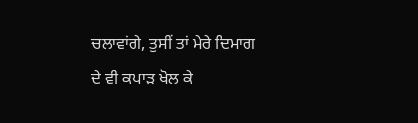ਚਲਾਵਾਂਗੇ, ਤੁਸੀਂ ਤਾਂ ਮੇਰੇ ਦਿਮਾਗ ਦੇ ਵੀ ਕਪਾੜ ਖੋਲ ਕੇ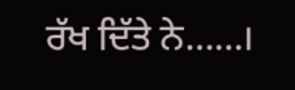ਰੱਖ ਦਿੱਤੇ ਨੇ……।